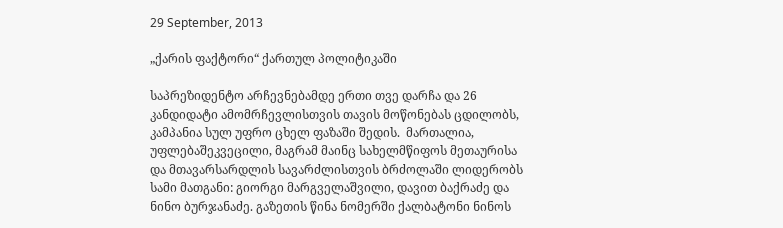29 September, 2013

„ქარის ფაქტორი“ ქართულ პოლიტიკაში

საპრეზიდენტო არჩევნებამდე ერთი თვე დარჩა და 26 კანდიდატი ამომრჩევლისთვის თავის მოწონებას ცდილობს, კამპანია სულ უფრო ცხელ ფაზაში შედის.  მართალია, უფლებაშეკვეცილი, მაგრამ მაინც სახელმწიფოს მეთაურისა და მთავარსარდლის სავარძლისთვის ბრძოლაში ლიდერობს სამი მათგანი: გიორგი მარგველაშვილი, დავით ბაქრაძე და ნინო ბურჯანაძე. გაზეთის წინა ნომერში ქალბატონი ნინოს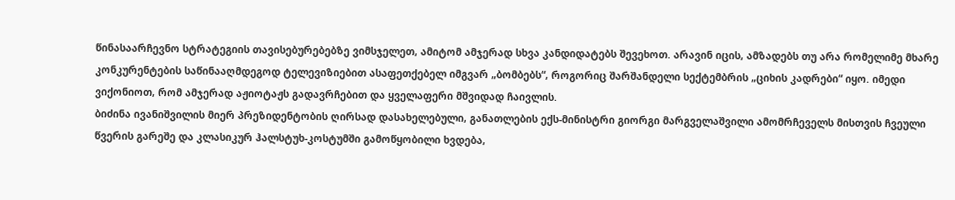წინასაარჩევნო სტრატეგიის თავისებურებებზე ვიმსჯელეთ, ამიტომ ამჯერად სხვა კანდიდატებს შევეხოთ. არავინ იცის, ამზადებს თუ არა რომელიმე მხარე კონკურენტების საწინააღმდეგოდ ტელევიზიებით ასაფეთქებელ იმგვარ „ბომბებს“, როგორიც შარშანდელი სექტემბრის „ციხის კადრები“ იყო. იმედი ვიქონიოთ, რომ ამჯერად აჟიოტაჟს გადავრჩებით და ყველაფერი მშვიდად ჩაივლის.
ბიძინა ივანიშვილის მიერ პრეზიდენტობის ღირსად დასახელებული, განათლების ექს-მინისტრი გიორგი მარგველაშვილი ამომრჩეველს მისთვის ჩვეული წვერის გარეშე და კლასიკურ ჰალსტუხ-კოსტუმში გამოწყობილი ხვდება,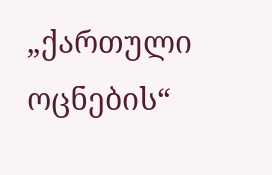„ქართული ოცნების“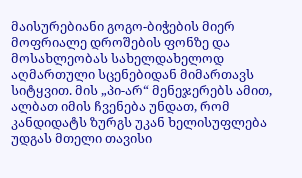მაისურებიანი გოგო-ბიჭების მიერ მოფრიალე დროშების ფონზე და მოსახლეობას სახელდახელოდ აღმართული სცენებიდან მიმართავს სიტყვით. მის „პი-არ“ მენეჯერებს ამით, ალბათ იმის ჩვენება უნდათ, რომ კანდიდატს ზურგს უკან ხელისუფლება უდგას მთელი თავისი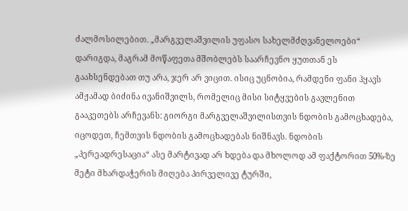ძალმოსილებით. „მარგველაშვილის უფასო სახელმძღვანელოები“ დარიგდა, მაგრამ მოწაფეთა მშობლებს საარჩევნო ყუთთან ეს გაახსენდებათ თუ არა, ჯერ არ ვიცით. ისიც უცნობია, რამდენი ფანი ჰყავს ამჟამად ბიძინა ივანიშვილს, რომელიც მისი სიტყვების გავლენით გააკეთებს არჩევანს: გიორგი მარგველაშვილისთვის ნდობის გამოცხადება, იცოდეთ, ჩემთვის ნდობის გამოცხადებას ნიშნავს. ნდობის „პერეადრესაცია“ ასე მარტივად არ ხდება და მხოლოდ ამ ფაქტორით 50%-ზე მეტი მხარდაჭერის მიღება პირველივე ტურში,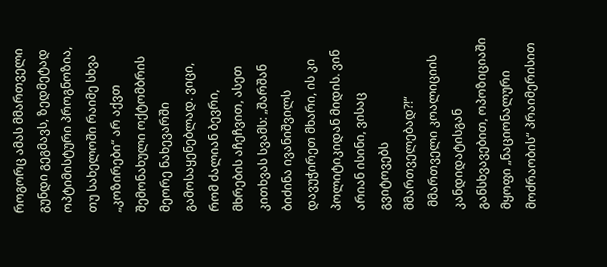როგორც ამას მმართველი გუნდი გეგმავს, ზედმეტად ოპტიმისტური პროგნოზია, თუ სახელოში რაიმე სხვა „კოზირები“ არ აქვთ შემონახული ოქტომბრის მეორე ნახევარში გამოსაყენებლად. ვიცი, რომ ძალიან ბევრი, მხრების აჩეჩვით, ასეთ  კითხვას სვამს: „შარშან ბიძინა ივანიშვილს დავუჭირეთ მხარი, ის კი პოლიტიკიდან მიდის. ვინ არიან ისინი, ვისაც გვიტოვებს მმართველებად?!“
 მმართველი კოალიციის კანდიდატისგან განსხვავებით, ოპოზიციაში მყოფი „ნაციონალური მოძრაობის“ პრაიმერისით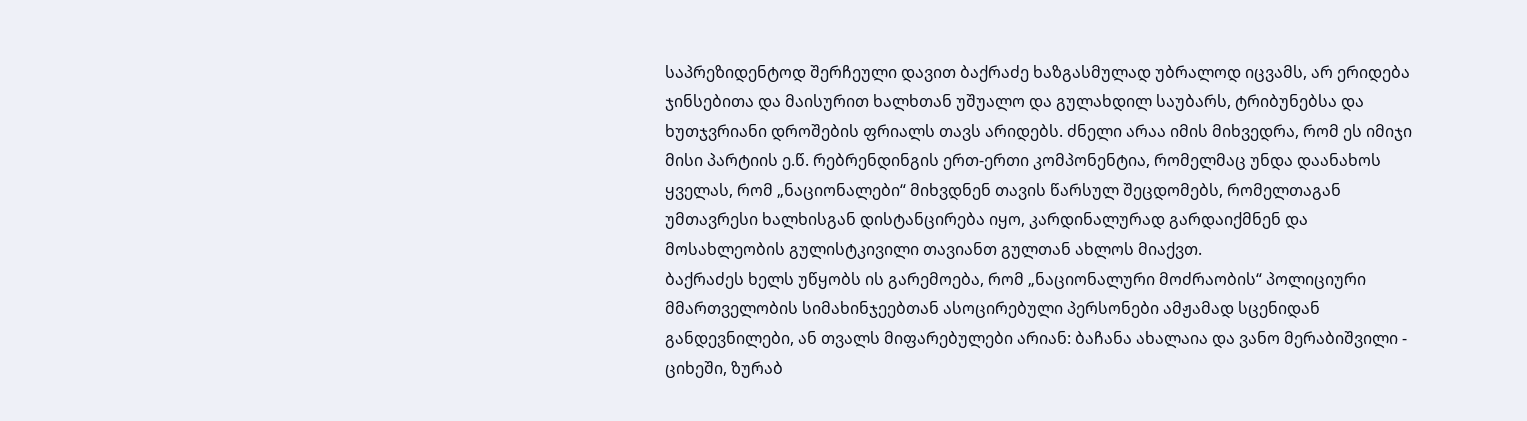საპრეზიდენტოდ შერჩეული დავით ბაქრაძე ხაზგასმულად უბრალოდ იცვამს, არ ერიდება ჯინსებითა და მაისურით ხალხთან უშუალო და გულახდილ საუბარს, ტრიბუნებსა და ხუთჯვრიანი დროშების ფრიალს თავს არიდებს. ძნელი არაა იმის მიხვედრა, რომ ეს იმიჯი მისი პარტიის ე.წ. რებრენდინგის ერთ-ერთი კომპონენტია, რომელმაც უნდა დაანახოს ყველას, რომ „ნაციონალები“ მიხვდნენ თავის წარსულ შეცდომებს, რომელთაგან უმთავრესი ხალხისგან დისტანცირება იყო, კარდინალურად გარდაიქმნენ და მოსახლეობის გულისტკივილი თავიანთ გულთან ახლოს მიაქვთ.
ბაქრაძეს ხელს უწყობს ის გარემოება, რომ „ნაციონალური მოძრაობის“ პოლიციური მმართველობის სიმახინჯეებთან ასოცირებული პერსონები ამჟამად სცენიდან განდევნილები, ან თვალს მიფარებულები არიან: ბაჩანა ახალაია და ვანო მერაბიშვილი - ციხეში, ზურაბ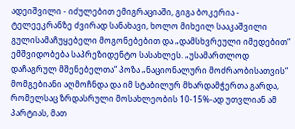ადეიშვილი - იძულებით ემიგრაციაში, გიგა ბოკერია - ტელეეკრანზე ძვირად სანახავი, ხოლო მიხეილ სააკაშვილი გულისამაჩუყებელი მოგონებებით და „დამსხვრეული იმედებით“ ემშვიდობება საპრეზიდენტო სასახლეს. „უსამართლოდ დაჩაგრულ მშენებელთა“ პოზა „ნაციონალური მოძრაობისათვის“ მომგებიანი აღმოჩნდა და იმ სტაბილურ მხარდამჭერთა გარდა, რომელსაც ზრდასრული მოსახლეობის 10-15%-ად უთვლიან ამ პარტიას, მათ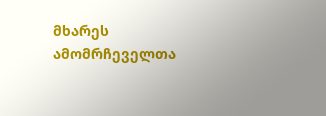მხარეს ამომრჩეველთა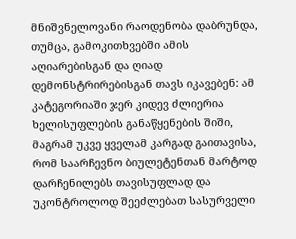მნიშვნელოვანი რაოდენობა დაბრუნდა, თუმცა, გამოკითხვებში ამის აღიარებისგან და ღიად დემონსტრირებისგან თავს იკავებენ: ამ კატეგორიაში ჯერ კიდევ ძლიერია ხელისუფლების განაწყენების შიში, მაგრამ უკვე ყველამ კარგად გაითავისა, რომ საარჩევნო ბიულეტენთან მარტოდ დარჩენილებს თავისუფლად და უკონტროლოდ შეეძლებათ სასურველი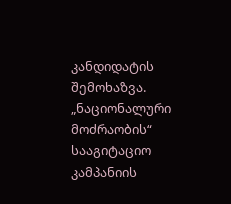კანდიდატის შემოხაზვა.
„ნაციონალური მოძრაობის“ სააგიტაციო კამპანიის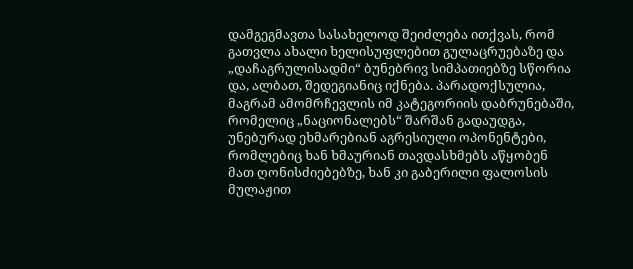დამგეგმავთა სასახელოდ შეიძლება ითქვას, რომ გათვლა ახალი ხელისუფლებით გულაცრუებაზე და „დაჩაგრულისადმი“ ბუნებრივ სიმპათიებზე სწორია და, ალბათ, შედეგიანიც იქნება. პარადოქსულია, მაგრამ ამომრჩევლის იმ კატეგორიის დაბრუნებაში, რომელიც „ნაციონალებს“ შარშან გადაუდგა, უნებურად ეხმარებიან აგრესიული ოპონენტები, რომლებიც ხან ხმაურიან თავდასხმებს აწყობენ მათ ღონისძიებებზე, ხან კი გაბერილი ფალოსის მულაჟით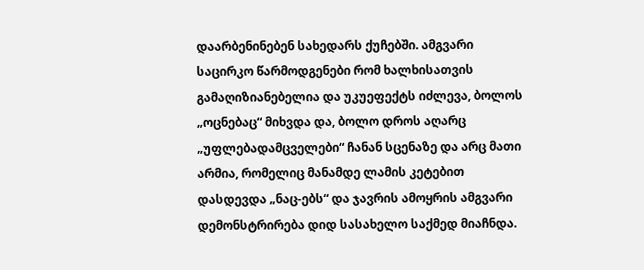დაარბენინებენ სახედარს ქუჩებში. ამგვარი საცირკო წარმოდგენები რომ ხალხისათვის გამაღიზიანებელია და უკუეფექტს იძლევა, ბოლოს „ოცნებაც“ მიხვდა და, ბოლო დროს აღარც „უფლებადამცველები“ ჩანან სცენაზე და არც მათი არმია, რომელიც მანამდე ლამის კეტებით დასდევდა „ნაც-ებს“ და ჯავრის ამოყრის ამგვარი დემონსტრირება დიდ სასახელო საქმედ მიაჩნდა.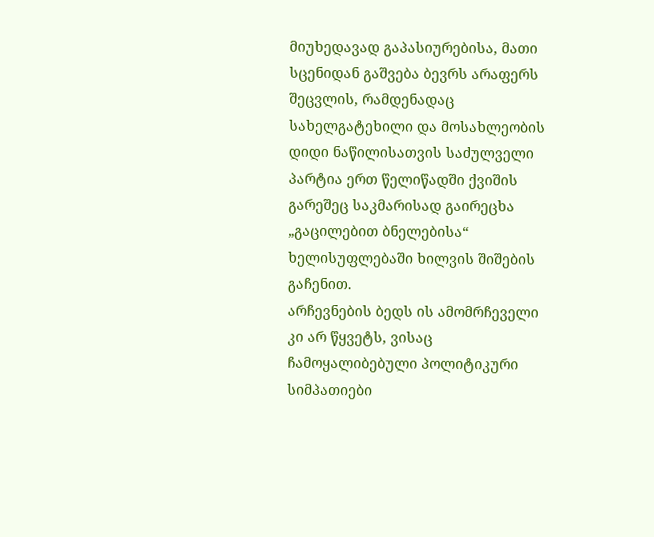მიუხედავად გაპასიურებისა, მათი სცენიდან გაშვება ბევრს არაფერს შეცვლის, რამდენადაც სახელგატეხილი და მოსახლეობის დიდი ნაწილისათვის საძულველი პარტია ერთ წელიწადში ქვიშის გარეშეც საკმარისად გაირეცხა „გაცილებით ბნელებისა“ ხელისუფლებაში ხილვის შიშების გაჩენით.
არჩევნების ბედს ის ამომრჩეველი კი არ წყვეტს, ვისაც ჩამოყალიბებული პოლიტიკური სიმპათიები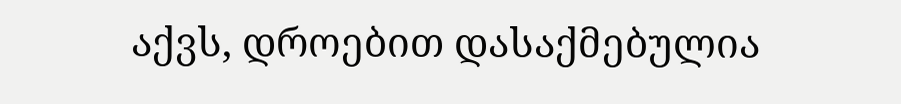აქვს, დროებით დასაქმებულია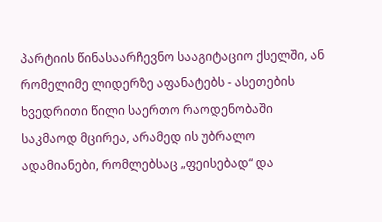პარტიის წინასაარჩევნო სააგიტაციო ქსელში, ან რომელიმე ლიდერზე აფანატებს - ასეთების ხვედრითი წილი საერთო რაოდენობაში საკმაოდ მცირეა, არამედ ის უბრალო ადამიანები, რომლებსაც „ფეისებად“ და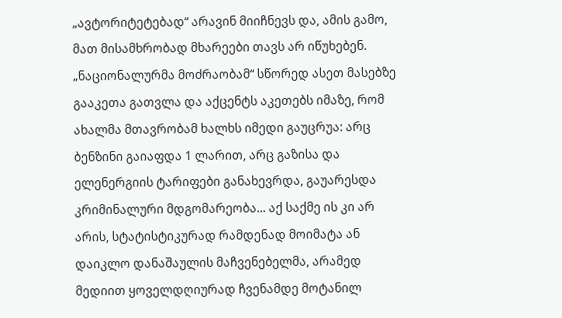„ავტორიტეტებად“ არავინ მიიჩნევს და, ამის გამო, მათ მისამხრობად მხარეები თავს არ იწუხებენ. „ნაციონალურმა მოძრაობამ“ სწორედ ასეთ მასებზე გააკეთა გათვლა და აქცენტს აკეთებს იმაზე, რომ ახალმა მთავრობამ ხალხს იმედი გაუცრუა: არც ბენზინი გაიაფდა 1 ლარით, არც გაზისა და ელენერგიის ტარიფები განახევრდა, გაუარესდა კრიმინალური მდგომარეობა... აქ საქმე ის კი არ არის, სტატისტიკურად რამდენად მოიმატა ან დაიკლო დანაშაულის მაჩვენებელმა, არამედ მედიით ყოველდღიურად ჩვენამდე მოტანილ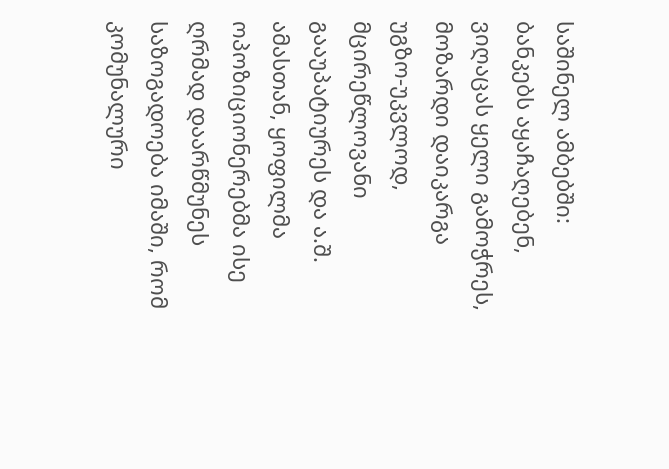საშინელ ამბებში: ბანკებს აყაჩაღებენ, ვიღაცას ყელი გამოჭრეს, მოზარდი დაიკარგა უგზო-უკვლოდ,  მცირეწლოვანი გააუპატიურეს და ა.შ.  ამასთან, ყოფილმა ოპოზიციონერებმა ისე ღრმად დაარწმუნეს საზოგადოება იმაში, რომ კომუნალური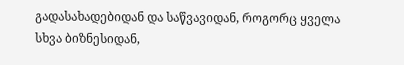გადასახადებიდან და საწვავიდან, როგორც ყველა სხვა ბიზნესიდან,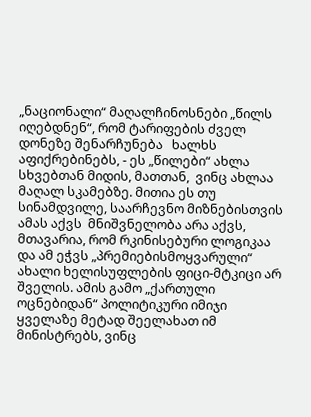„ნაციონალი“ მაღალჩინოსნები „წილს იღებდნენ“, რომ ტარიფების ძველ დონეზე შენარჩუნება   ხალხს აფიქრებინებს, - ეს „წილები“ ახლა სხვებთან მიდის, მათთან,  ვინც ახლაა მაღალ სკამებზე. მითია ეს თუ სინამდვილე, საარჩევნო მიზნებისთვის ამას აქვს  მნიშვნელობა არა აქვს, მთავარია, რომ რკინისებური ლოგიკაა და ამ ეჭვს „პრემიებისმოყვარული“ ახალი ხელისუფლების ფიცი-მტკიცი არ შველის. ამის გამო „ქართული ოცნებიდან“ პოლიტიკური იმიჯი ყველაზე მეტად შეელახათ იმ მინისტრებს, ვინც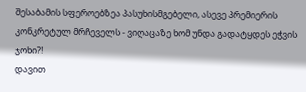შესაბამის სფეროებზეა პასუხისმგებელი, ასევე პრემიერის კონკრეტულ მრჩეველს - ვიღაცაზე ხომ უნდა გადატყდეს ეჭვის ჯოხი?!
დავით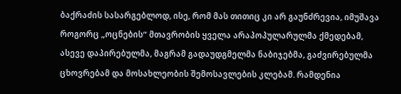ბაქრაძის სასარგებლოდ, ისე, რომ მას თითიც კი არ გაუნძრევია, იმუშავა როგორც „ოცნების“ მთავრობის ყველა არაპოპულარულმა ქმედებამ, ასევე დაპირებულმა, მაგრამ გადაუდგმელმა ნაბიჯებმა, გაძვირებულმა ცხოვრებამ და მოსახლეობის შემოსავლების კლებამ. რამდენია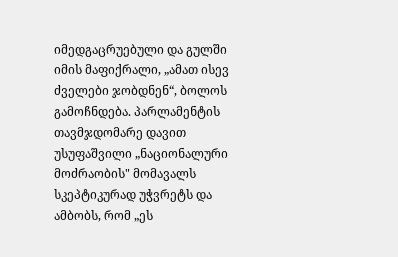იმედგაცრუებული და გულში იმის მაფიქრალი, „ამათ ისევ ძველები ჯობდნენ“, ბოლოს გამოჩნდება. პარლამენტის თავმჯდომარე დავით უსუფაშვილი „ნაციონალური მოძრაობის" მომავალს სკეპტიკურად უჭვრეტს და ამბობს, რომ „ეს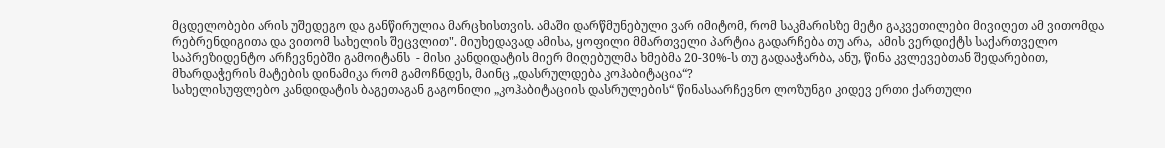მცდელობები არის უშედეგო და განწირულია მარცხისთვის. ამაში დარწმუნებული ვარ იმიტომ, რომ საკმარისზე მეტი გაკვეთილები მივიღეთ ამ ვითომდა რებრენდიგითა და ვითომ სახელის შეცვლით". მიუხედავად ამისა, ყოფილი მმართველი პარტია გადარჩება თუ არა,  ამის ვერდიქტს საქართველო საპრეზიდენტო არჩევნებში გამოიტანს  - მისი კანდიდატის მიერ მიღებულმა ხმებმა 20-30%-ს თუ გადააჭარბა, ანუ, წინა კვლევებთან შედარებით, მხარდაჭერის მატების დინამიკა რომ გამოჩნდეს, მაინც „დასრულდება კოჰაბიტაცია“?
სახელისუფლებო კანდიდატის ბაგეთაგან გაგონილი „კოჰაბიტაციის დასრულების“ წინასაარჩევნო ლოზუნგი კიდევ ერთი ქართული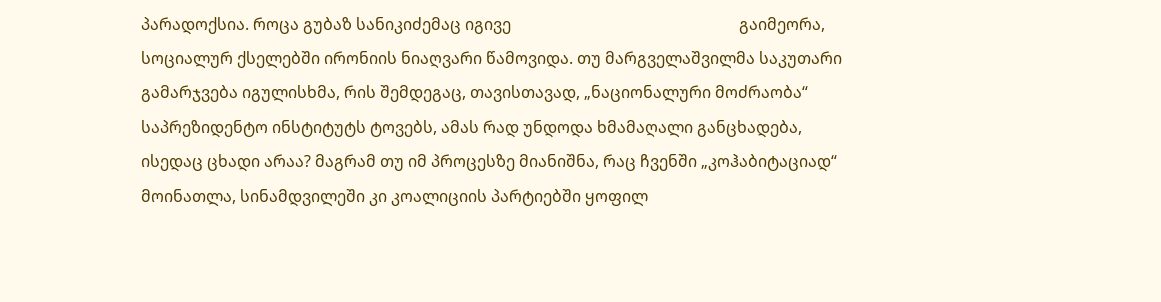პარადოქსია. როცა გუბაზ სანიკიძემაც იგივე                                                         გაიმეორა, სოციალურ ქსელებში ირონიის ნიაღვარი წამოვიდა. თუ მარგველაშვილმა საკუთარი გამარჯვება იგულისხმა, რის შემდეგაც, თავისთავად, „ნაციონალური მოძრაობა“ საპრეზიდენტო ინსტიტუტს ტოვებს, ამას რად უნდოდა ხმამაღალი განცხადება, ისედაც ცხადი არაა? მაგრამ თუ იმ პროცესზე მიანიშნა, რაც ჩვენში „კოჰაბიტაციად“ მოინათლა, სინამდვილეში კი კოალიციის პარტიებში ყოფილ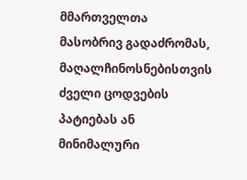მმართველთა მასობრივ გადაძრომას, მაღალჩინოსნებისთვის ძველი ცოდვების პატიებას ან მინიმალური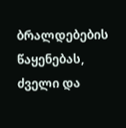ბრალდებების წაყენებას, ძველი და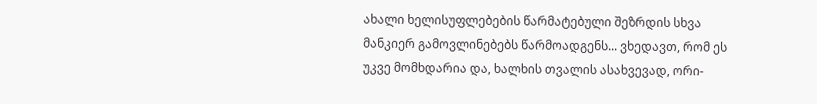ახალი ხელისუფლებების წარმატებული შეზრდის სხვა მანკიერ გამოვლინებებს წარმოადგენს... ვხედავთ, რომ ეს უკვე მომხდარია და, ხალხის თვალის ასახვევად, ორი-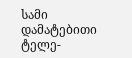სამი დამატებითი ტელე-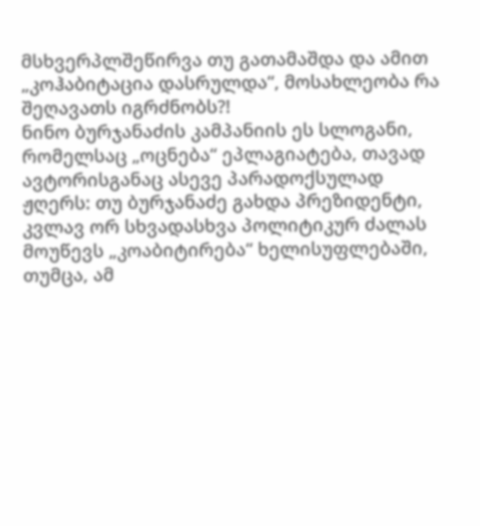მსხვერპლშეწირვა თუ გათამაშდა და ამით „კოჰაბიტაცია დასრულდა“, მოსახლეობა რა შეღავათს იგრძნობს?!
ნინო ბურჯანაძის კამპანიის ეს სლოგანი, რომელსაც „ოცნება“ ეპლაგიატება, თავად ავტორისგანაც ასევე პარადოქსულად ჟღერს: თუ ბურჯანაძე გახდა პრეზიდენტი, კვლავ ორ სხვადასხვა პოლიტიკურ ძალას მოუწევს „კოაბიტირება“ ხელისუფლებაში, თუმცა, ამ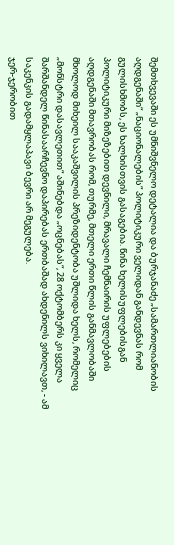შემთხვევაში ეს უმნიშვნელო დეტალია და ბურჯანაძე „სამართლიანობის აღდგენაში“ „ნაციონალების“ პოლიტიკური ველიდან განდევნას რომ გულისხმობს, ეს ხალხისთვის გასაგებია. წინა ხელისუფლებისგან პოლიტიკური მიზეზებით დევნილი, მრავალი ჩემნაირის უფლებების აღდგენაში მთავრობას რომ, თურმე, მთელი ერთი წლის განმავლობაში მხოლოდ მიხეილ სააკაშვილის პრეზიდენტობა უშლიდა ხელს, რომელიც „მონსტრი დასავლეთით“ აშინებდა „ოცნებას“, 28 ოქტომბერს კი ყველა შარშანდელ წინასაარჩევნო დაპირებას ერთბაშად ახდენილს ვიხილავთ, - ამ საკენკის გადამყლაპავი ბევრი არ მეგულება.
ჯერ-ჯერობით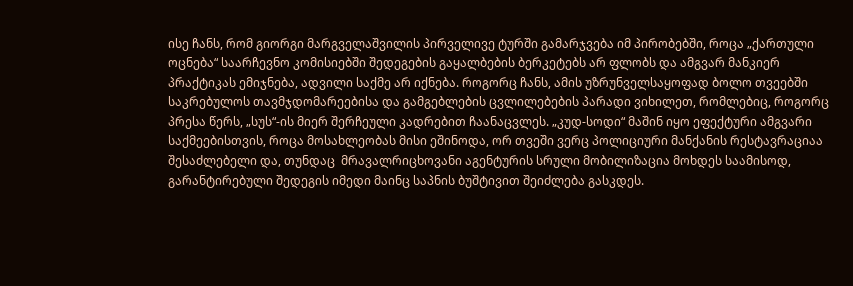ისე ჩანს, რომ გიორგი მარგველაშვილის პირველივე ტურში გამარჯვება იმ პირობებში, როცა „ქართული ოცნება“ საარჩევნო კომისიებში შედეგების გაყალბების ბერკეტებს არ ფლობს და ამგვარ მანკიერ პრაქტიკას ემიჯნება, ადვილი საქმე არ იქნება. როგორც ჩანს, ამის უზრუნველსაყოფად ბოლო თვეებში საკრებულოს თავმჯდომარეებისა და გამგებლების ცვლილებების პარადი ვიხილეთ, რომლებიც, როგორც პრესა წერს, „სუს“-ის მიერ შერჩეული კადრებით ჩაანაცვლეს. „კუდ-სოდი“ მაშინ იყო ეფექტური ამგვარი საქმეებისთვის, როცა მოსახლეობას მისი ეშინოდა, ორ თვეში ვერც პოლიციური მანქანის რესტავრაციაა შესაძლებელი და, თუნდაც  მრავალრიცხოვანი აგენტურის სრული მობილიზაცია მოხდეს საამისოდ, გარანტირებული შედეგის იმედი მაინც საპნის ბუშტივით შეიძლება გასკდეს.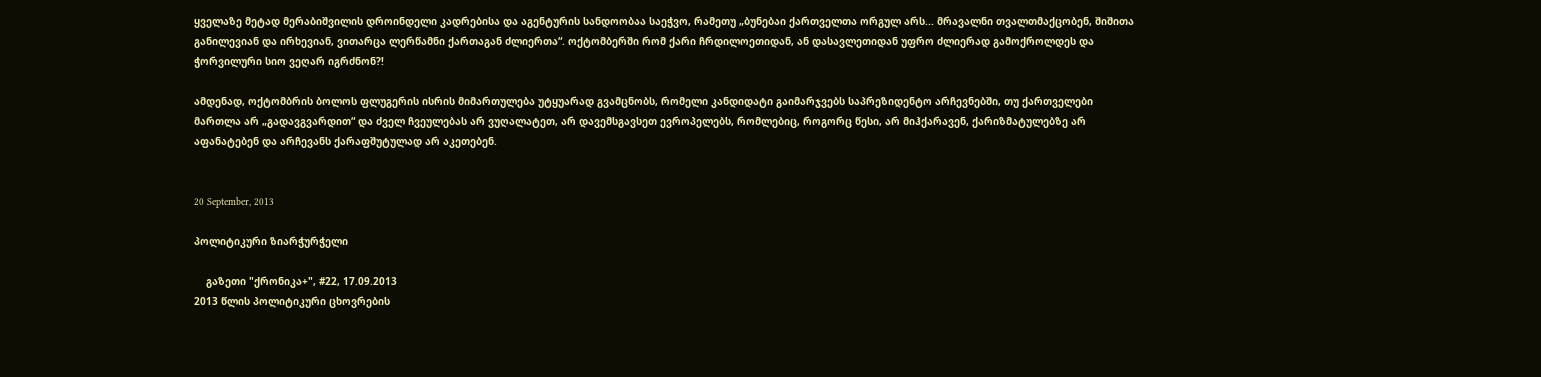ყველაზე მეტად მერაბიშვილის დროინდელი კადრებისა და აგენტურის სანდოობაა საეჭვო, რამეთუ „ბუნებაი ქართველთა ორგულ არს... მრავალნი თვალთმაქცობენ, შიშითა განილევიან და ირხევიან, ვითარცა ლერწამნი ქართაგან ძლიერთა“. ოქტომბერში რომ ქარი ჩრდილოეთიდან, ან დასავლეთიდან უფრო ძლიერად გამოქროლდეს და ჭორვილური სიო ვეღარ იგრძნონ?!

ამდენად, ოქტომბრის ბოლოს ფლუგერის ისრის მიმართულება უტყუარად გვამცნობს, რომელი კანდიდატი გაიმარჯვებს საპრეზიდენტო არჩევნებში, თუ ქართველები მართლა არ „გადავგვარდით“ და ძველ ჩვეულებას არ ვუღალატეთ, არ დავემსგავსეთ ევროპელებს, რომლებიც, როგორც წესი, არ მიჰქარავენ, ქარიზმატულებზე არ აფანატებენ და არჩევანს ქარაფშუტულად არ აკეთებენ.


20 September, 2013

პოლიტიკური ზიარჭურჭელი

    გაზეთი "ქრონიკა+", #22, 17.09.2013
2013 წლის პოლიტიკური ცხოვრების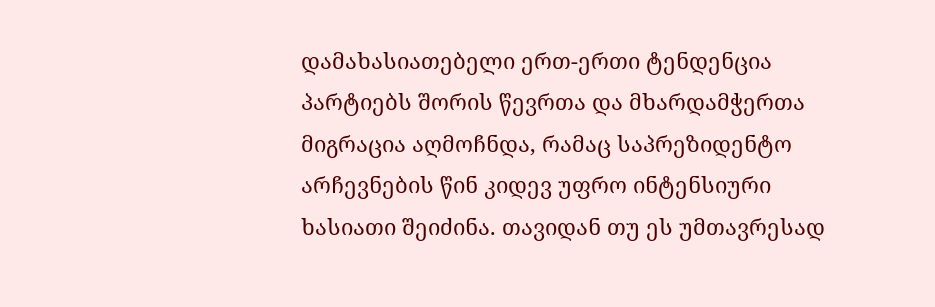დამახასიათებელი ერთ-ერთი ტენდენცია პარტიებს შორის წევრთა და მხარდამჭერთა მიგრაცია აღმოჩნდა, რამაც საპრეზიდენტო არჩევნების წინ კიდევ უფრო ინტენსიური ხასიათი შეიძინა. თავიდან თუ ეს უმთავრესად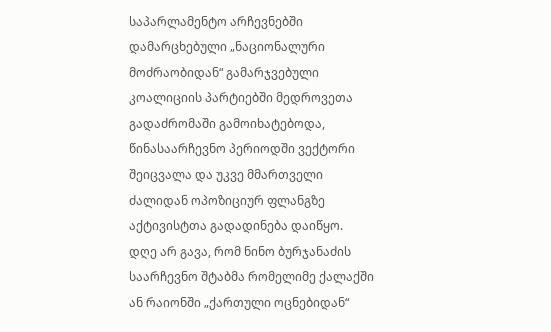საპარლამენტო არჩევნებში დამარცხებული „ნაციონალური მოძრაობიდან“ გამარჯვებული კოალიციის პარტიებში მედროვეთა გადაძრომაში გამოიხატებოდა, წინასაარჩევნო პერიოდში ვექტორი შეიცვალა და უკვე მმართველი ძალიდან ოპოზიციურ ფლანგზე აქტივისტთა გადადინება დაიწყო.
დღე არ გავა, რომ ნინო ბურჯანაძის საარჩევნო შტაბმა რომელიმე ქალაქში ან რაიონში „ქართული ოცნებიდან“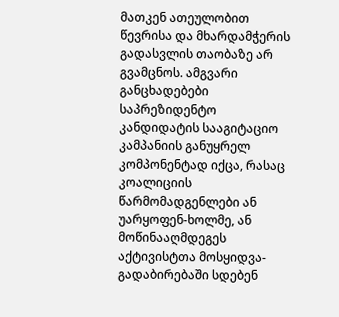მათკენ ათეულობით წევრისა და მხარდამჭერის გადასვლის თაობაზე არ გვამცნოს. ამგვარი განცხადებები საპრეზიდენტო კანდიდატის სააგიტაციო კამპანიის განუყრელ კომპონენტად იქცა, რასაც კოალიციის წარმომადგენლები ან უარყოფენ-ხოლმე, ან მოწინააღმდეგეს აქტივისტთა მოსყიდვა-გადაბირებაში სდებენ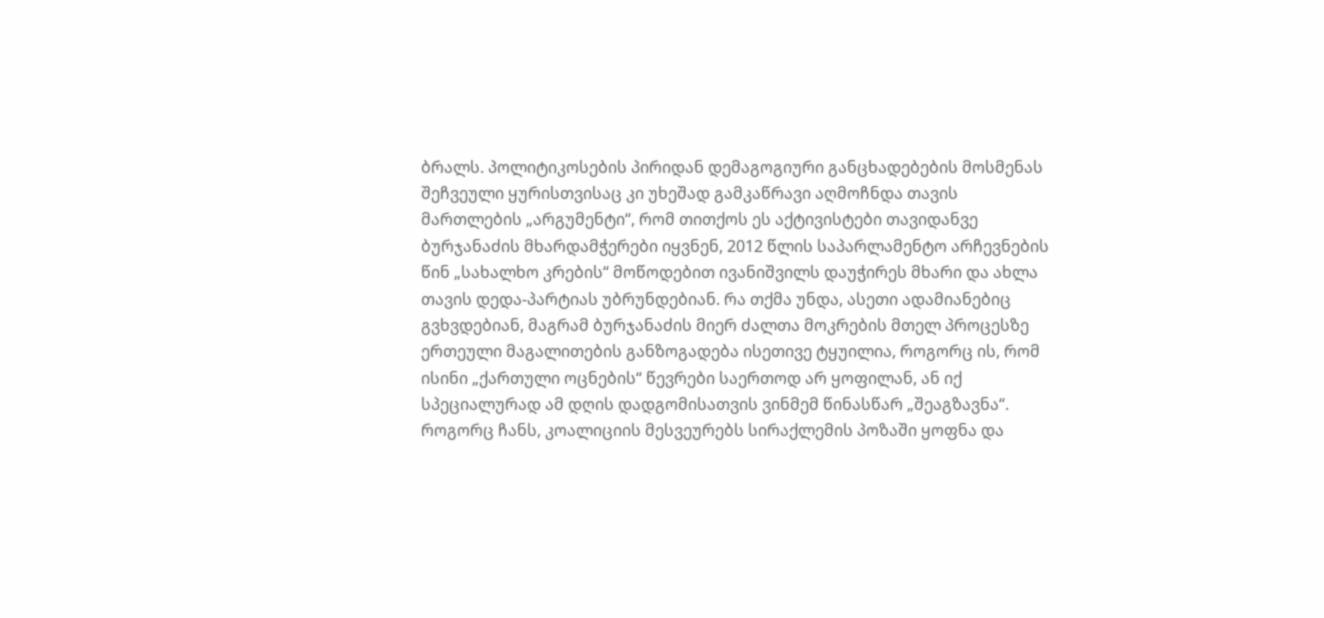ბრალს. პოლიტიკოსების პირიდან დემაგოგიური განცხადებების მოსმენას შეჩვეული ყურისთვისაც კი უხეშად გამკაწრავი აღმოჩნდა თავის მართლების „არგუმენტი“, რომ თითქოს ეს აქტივისტები თავიდანვე ბურჯანაძის მხარდამჭერები იყვნენ, 2012 წლის საპარლამენტო არჩევნების წინ „სახალხო კრების“ მოწოდებით ივანიშვილს დაუჭირეს მხარი და ახლა თავის დედა-პარტიას უბრუნდებიან. რა თქმა უნდა, ასეთი ადამიანებიც გვხვდებიან, მაგრამ ბურჯანაძის მიერ ძალთა მოკრების მთელ პროცესზე ერთეული მაგალითების განზოგადება ისეთივე ტყუილია, როგორც ის, რომ ისინი „ქართული ოცნების“ წევრები საერთოდ არ ყოფილან, ან იქ  სპეციალურად ამ დღის დადგომისათვის ვინმემ წინასწარ „შეაგზავნა“. როგორც ჩანს, კოალიციის მესვეურებს სირაქლემის პოზაში ყოფნა და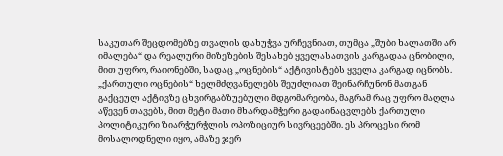საკუთარ შეცდომებზე თვალის დახუჭვა ურჩევნიათ, თუმცა „შუბი ხალათში არ იმალება“ და რეალური მიზეზების შესახებ ყველასათვის კარგადაა ცნობილი, მით უფრო, რაიონებში, სადაც „ოცნების“ აქტივისტებს ყველა კარგად იცნობს.
„ქართული ოცნების“ ხელმძღვანელებს შეუძლიათ შეინარჩუნონ მათგან გაქცეულ აქტივზე ცხვირგაბზუებული მდგომარეობა, მაგრამ რაც უფრო მაღლა აწევენ თავებს, მით მეტი მათი მხარდამჭერი გადაინაცვლებს ქართული პოლიტიკური ზიარჭურჭლის ოპოზიციურ სივრცეებში. ეს პროცესი რომ მოსალოდნელი იყო, ამაზე ჯერ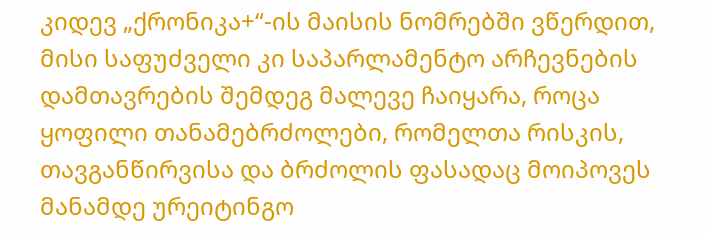კიდევ „ქრონიკა+“-ის მაისის ნომრებში ვწერდით, მისი საფუძველი კი საპარლამენტო არჩევნების დამთავრების შემდეგ მალევე ჩაიყარა, როცა ყოფილი თანამებრძოლები, რომელთა რისკის, თავგანწირვისა და ბრძოლის ფასადაც მოიპოვეს მანამდე ურეიტინგო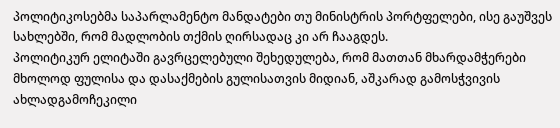პოლიტიკოსებმა საპარლამენტო მანდატები თუ მინისტრის პორტფელები, ისე გაუშვეს სახლებში, რომ მადლობის თქმის ღირსადაც კი არ ჩააგდეს.
პოლიტიკურ ელიტაში გავრცელებული შეხედულება, რომ მათთან მხარდამჭერები მხოლოდ ფულისა და დასაქმების გულისათვის მიდიან, აშკარად გამოსჭვივის ახლადგამოჩეკილი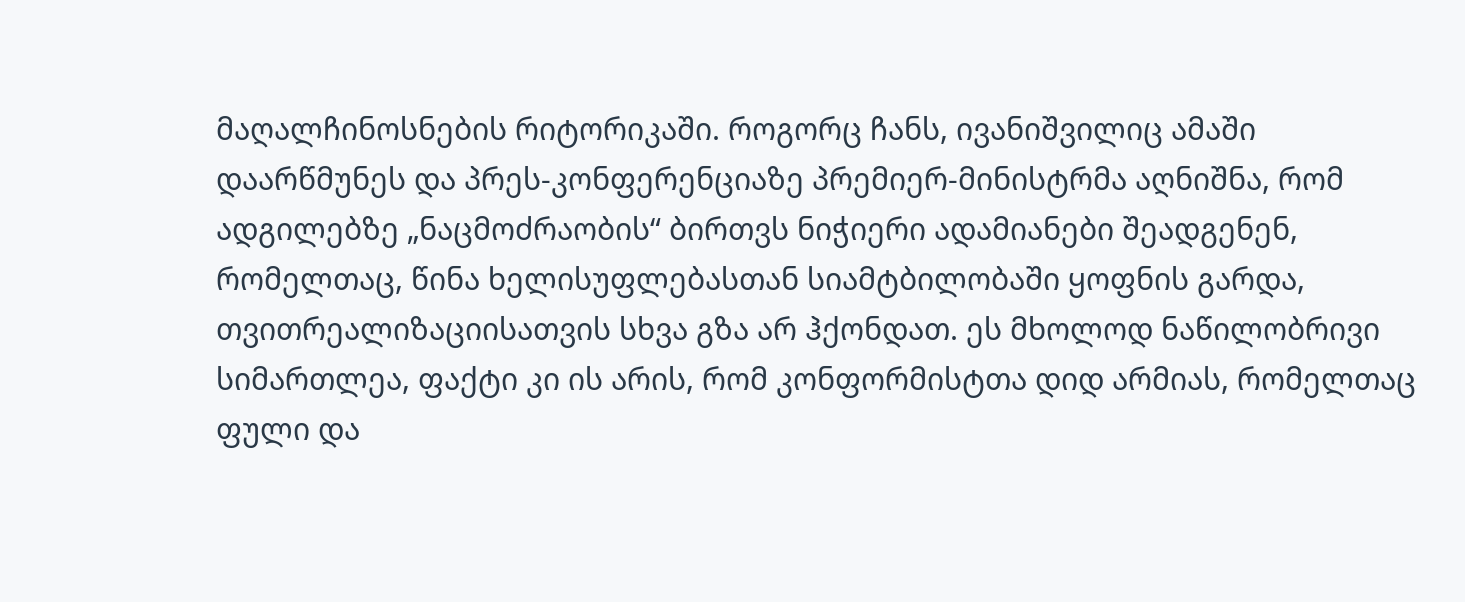მაღალჩინოსნების რიტორიკაში. როგორც ჩანს, ივანიშვილიც ამაში დაარწმუნეს და პრეს-კონფერენციაზე პრემიერ-მინისტრმა აღნიშნა, რომ ადგილებზე „ნაცმოძრაობის“ ბირთვს ნიჭიერი ადამიანები შეადგენენ, რომელთაც, წინა ხელისუფლებასთან სიამტბილობაში ყოფნის გარდა, თვითრეალიზაციისათვის სხვა გზა არ ჰქონდათ. ეს მხოლოდ ნაწილობრივი სიმართლეა, ფაქტი კი ის არის, რომ კონფორმისტთა დიდ არმიას, რომელთაც ფული და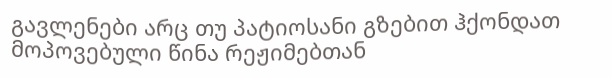გავლენები არც თუ პატიოსანი გზებით ჰქონდათ მოპოვებული წინა რეჟიმებთან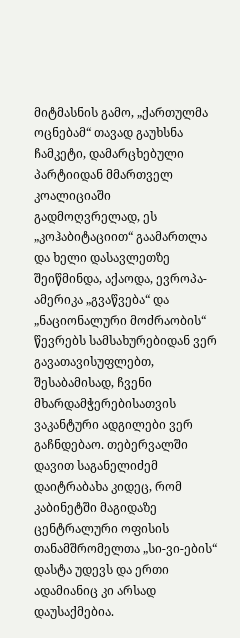მიტმასნის გამო, „ქართულმა ოცნებამ“ თავად გაუხსნა ჩამკეტი, დამარცხებული პარტიიდან მმართველ კოალიციაში გადმოღვრელად, ეს „კოჰაბიტაციით“ გაამართლა და ხელი დასავლეთზე შეიწმინდა, აქაოდა, ევროპა-ამერიკა „გვაწვება“ და „ნაციონალური მოძრაობის“ წევრებს სამსახურებიდან ვერ გავათავისუფლებთ, შესაბამისად, ჩვენი მხარდამჭერებისათვის ვაკანტური ადგილები ვერ გაჩნდებაო. თებერვალში დავით საგანელიძემ დაიტრაბახა კიდეც, რომ კაბინეტში მაგიდაზე ცენტრალური ოფისის თანამშრომელთა „სი-ვი-ების“ დასტა უდევს და ერთი ადამიანიც კი არსად დაუსაქმებია.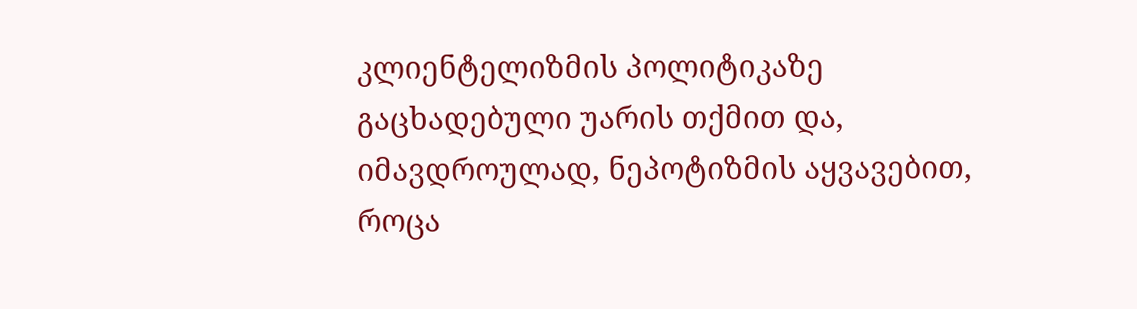კლიენტელიზმის პოლიტიკაზე გაცხადებული უარის თქმით და, იმავდროულად, ნეპოტიზმის აყვავებით, როცა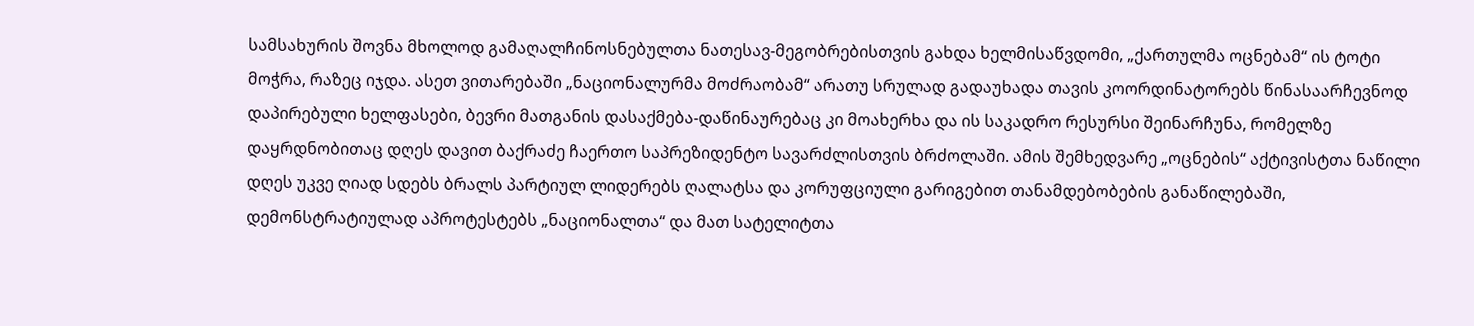სამსახურის შოვნა მხოლოდ გამაღალჩინოსნებულთა ნათესავ-მეგობრებისთვის გახდა ხელმისაწვდომი, „ქართულმა ოცნებამ“ ის ტოტი მოჭრა, რაზეც იჯდა. ასეთ ვითარებაში „ნაციონალურმა მოძრაობამ“ არათუ სრულად გადაუხადა თავის კოორდინატორებს წინასაარჩევნოდ დაპირებული ხელფასები, ბევრი მათგანის დასაქმება-დაწინაურებაც კი მოახერხა და ის საკადრო რესურსი შეინარჩუნა, რომელზე დაყრდნობითაც დღეს დავით ბაქრაძე ჩაერთო საპრეზიდენტო სავარძლისთვის ბრძოლაში. ამის შემხედვარე „ოცნების“ აქტივისტთა ნაწილი დღეს უკვე ღიად სდებს ბრალს პარტიულ ლიდერებს ღალატსა და კორუფციული გარიგებით თანამდებობების განაწილებაში, დემონსტრატიულად აპროტესტებს „ნაციონალთა“ და მათ სატელიტთა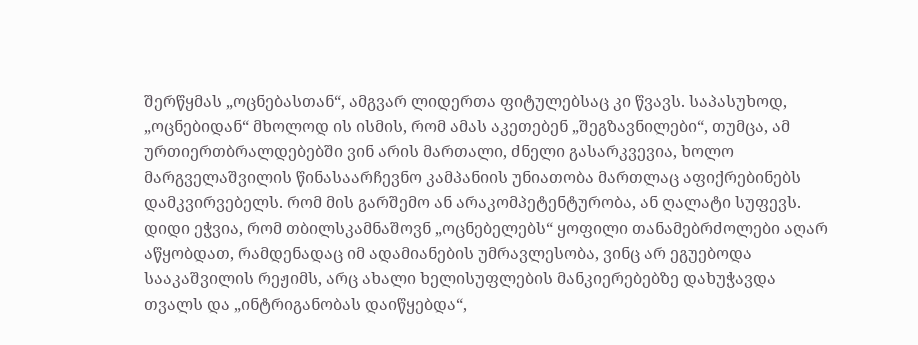შერწყმას „ოცნებასთან“, ამგვარ ლიდერთა ფიტულებსაც კი წვავს. საპასუხოდ, „ოცნებიდან“ მხოლოდ ის ისმის, რომ ამას აკეთებენ „შეგზავნილები“, თუმცა, ამ ურთიერთბრალდებებში ვინ არის მართალი, ძნელი გასარკვევია, ხოლო მარგველაშვილის წინასაარჩევნო კამპანიის უნიათობა მართლაც აფიქრებინებს დამკვირვებელს. რომ მის გარშემო ან არაკომპეტენტურობა, ან ღალატი სუფევს.
დიდი ეჭვია, რომ თბილსკამნაშოვნ „ოცნებელებს“ ყოფილი თანამებრძოლები აღარ აწყობდათ, რამდენადაც იმ ადამიანების უმრავლესობა, ვინც არ ეგუებოდა სააკაშვილის რეჟიმს, არც ახალი ხელისუფლების მანკიერებებზე დახუჭავდა თვალს და „ინტრიგანობას დაიწყებდა“,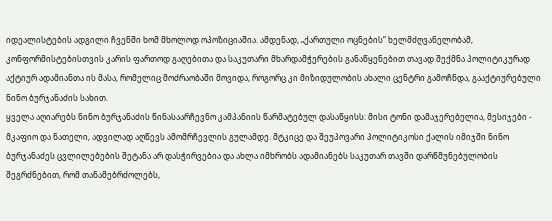იდეალისტების ადგილი ჩვენში ხომ მხოლოდ ოპოზიციაშია. ამდენად, „ქართული ოცნების“ ხელმძღვანელობამ, კონფორმისტებისთვის კარის ფართოდ გაღებითა და საკუთარი მხარდამჭერების განაწყენებით თავად შექმნა პოლიტიკურად აქტიურ ადამიანთა ის მასა, რომელიც მოძრაობაში მოვიდა, როგორც კი მიზიდულობის ახალი ცენტრი გამოჩნდა, გააქტიურებული ნინო ბურჯანაძის სახით.
ყველა აღიარებს ნინო ბურჯანაძის წინასაარჩევნო კამპანიის წარმატებულ დასაწყისს: მისი ტონი დამაჯერებელია, მესიჯები - მკაფიო და ნათელი, ადვილად აღწევს ამომრჩევლის გულამდე. მტკიცე და შეუპოვარი პოლიტიკოსი ქალის იმიჯში ნინო ბურჯანაძეს ცვლილებების შეტანა არ დასჭირვებია და ახლა იმხრობს ადამიანებს საკუთარ თავში დარწმუნებულობის შეგრძნებით, რომ თანამებრძოლებს,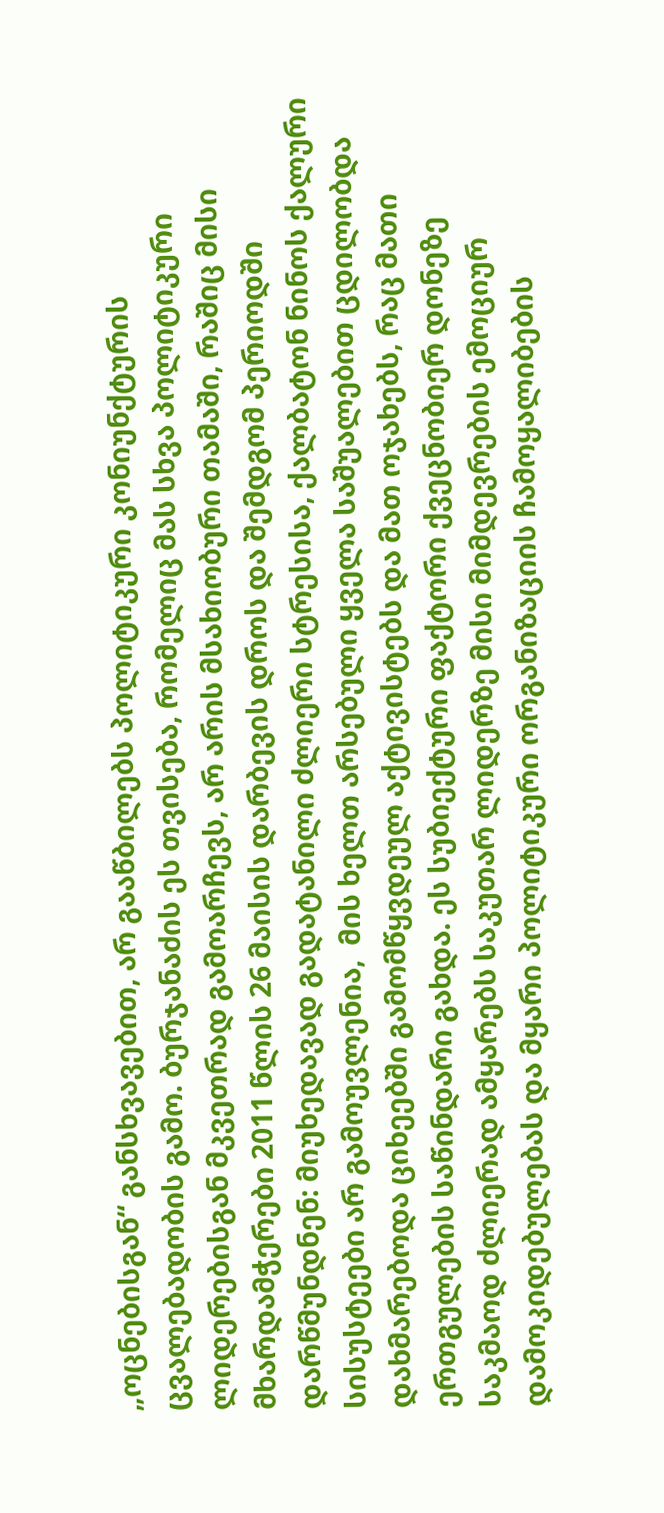„ოცნებისგან“ განსხვავებით, არ გააწბილებს პოლიტიკური კონიუნქტურის ცვალებადობის გამო. ბურჯანაძის ეს თვისება, რომელიც მას სხვა პოლიტიკური ლიდერებისგან მკვეთრად გამოარჩევს, არ არის მსახიობური თამაში, რაშიც მისი მხარდამჭერები 2011 წლის 26 მაისის დარბევის დროს და შემდგომ პერიოდში დარწმუნდნენ: მიუხედავად გადატანილი ძლიერი სტრესისა, ქალბატონ ნინოს ქალური სისუსტეები არ გამოუვლენია,  მის ხელთ არსებული ყველა საშუალებით ცდილობდა დახმარებოდა ციხეებში გამომწყვდეულ აქტივისტებს და მათ ოჯახებს, რაც მათი ერთგულების საწინდარი გახდა. ეს სუბიექტური ფაქტორი ქვეცნობიერ დონეზე საკმაოდ ძლიერად ამყარებს საკუთარ ლიდერზე მისი მიმდევრების ემოციურ დამოკიდებულებას და მყარი პოლიტიკური ორგანიზაციის ჩამოყალიბების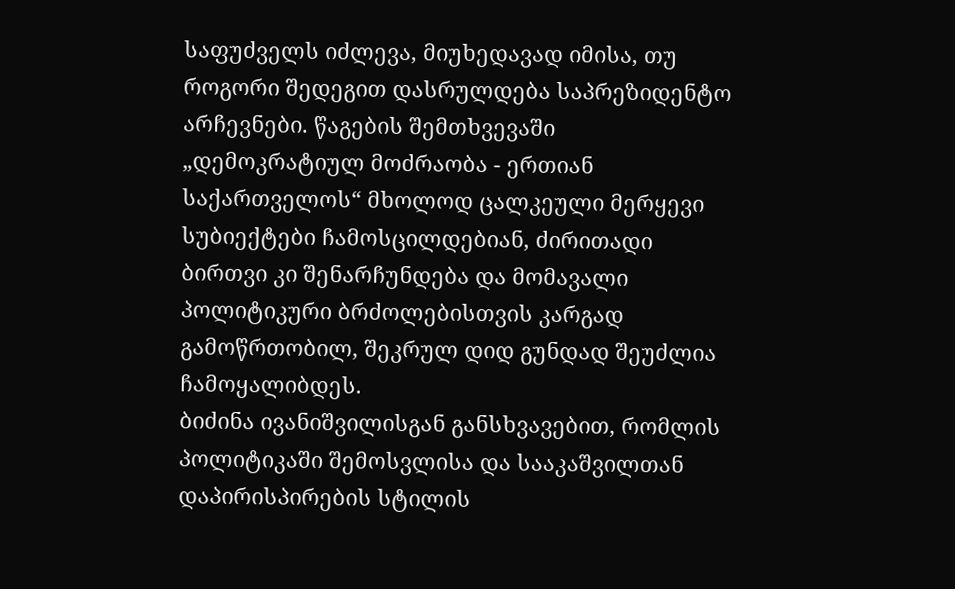საფუძველს იძლევა, მიუხედავად იმისა, თუ როგორი შედეგით დასრულდება საპრეზიდენტო არჩევნები. წაგების შემთხვევაში „დემოკრატიულ მოძრაობა - ერთიან საქართველოს“ მხოლოდ ცალკეული მერყევი სუბიექტები ჩამოსცილდებიან, ძირითადი ბირთვი კი შენარჩუნდება და მომავალი პოლიტიკური ბრძოლებისთვის კარგად გამოწრთობილ, შეკრულ დიდ გუნდად შეუძლია ჩამოყალიბდეს.
ბიძინა ივანიშვილისგან განსხვავებით, რომლის პოლიტიკაში შემოსვლისა და სააკაშვილთან დაპირისპირების სტილის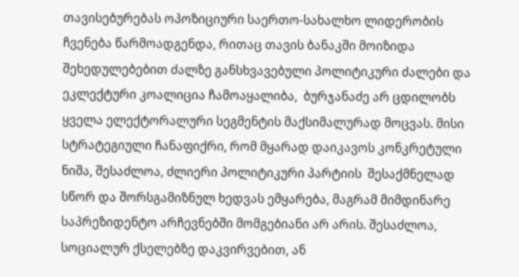თავისებურებას ოპოზიციური საერთო-სახალხო ლიდერობის ჩვენება წარმოადგენდა, რითაც თავის ბანაკში მოიზიდა შეხედულებებით ძალზე განსხვავებული პოლიტიკური ძალები და ეკლექტური კოალიცია ჩამოაყალიბა,  ბურჯანაძე არ ცდილობს ყველა ელექტორალური სეგმენტის მაქსიმალურად მოცვას. მისი სტრატეგიული ჩანაფიქრი, რომ მყარად დაიკავოს კონკრეტული ნიშა, შესაძლოა, ძლიერი პოლიტიკური პარტიის  შესაქმნელად სწორ და შორსგამიზნულ ხედვას ემყარება, მაგრამ მიმდინარე საპრეზიდენტო არჩევნებში მომგებიანი არ არის. შესაძლოა, სოციალურ ქსელებზე დაკვირვებით, ან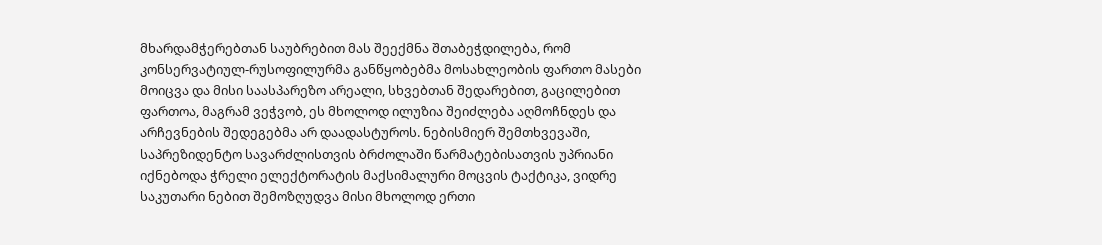მხარდამჭერებთან საუბრებით მას შეექმნა შთაბეჭდილება, რომ კონსერვატიულ-რუსოფილურმა განწყობებმა მოსახლეობის ფართო მასები მოიცვა და მისი საასპარეზო არეალი, სხვებთან შედარებით, გაცილებით ფართოა, მაგრამ ვეჭვობ, ეს მხოლოდ ილუზია შეიძლება აღმოჩნდეს და არჩევნების შედეგებმა არ დაადასტუროს. ნებისმიერ შემთხვევაში, საპრეზიდენტო სავარძლისთვის ბრძოლაში წარმატებისათვის უპრიანი იქნებოდა ჭრელი ელექტორატის მაქსიმალური მოცვის ტაქტიკა, ვიდრე საკუთარი ნებით შემოზღუდვა მისი მხოლოდ ერთი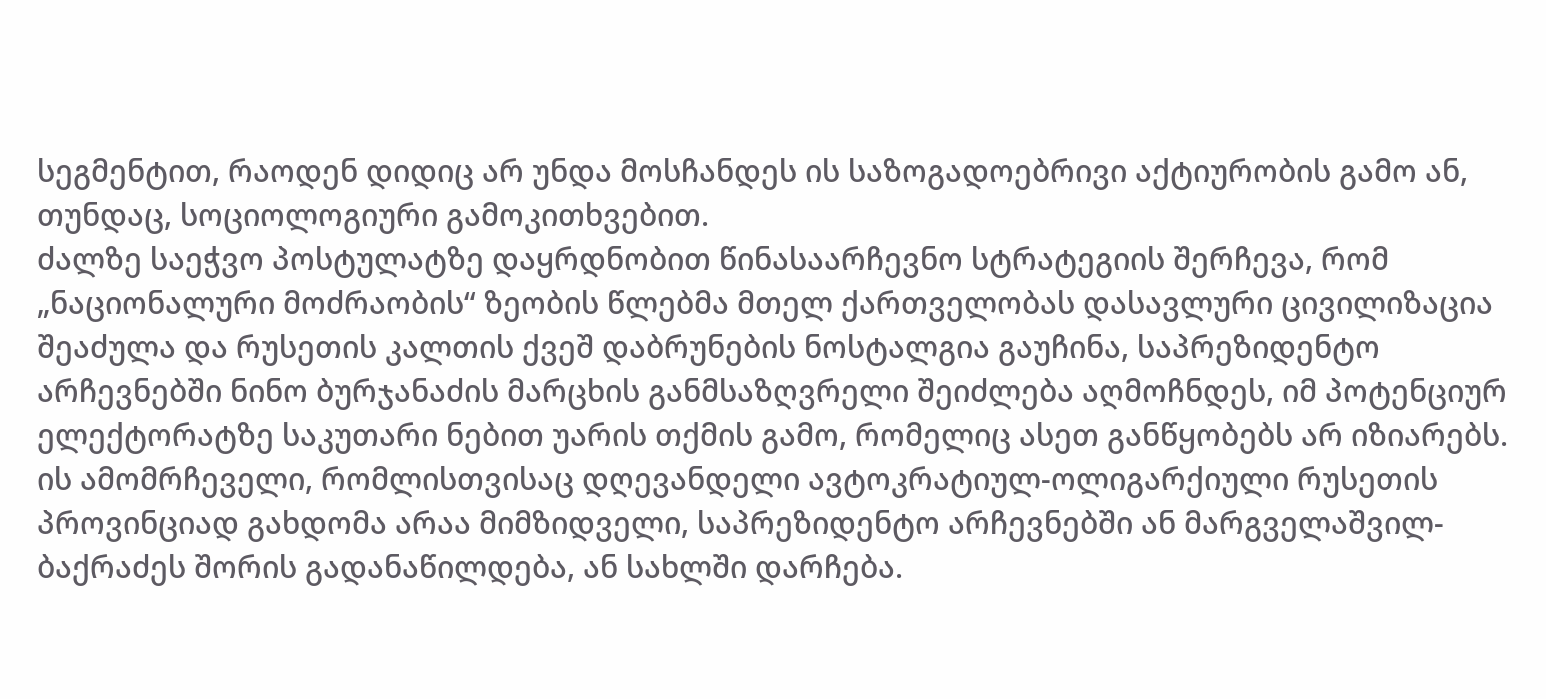სეგმენტით, რაოდენ დიდიც არ უნდა მოსჩანდეს ის საზოგადოებრივი აქტიურობის გამო ან, თუნდაც, სოციოლოგიური გამოკითხვებით.
ძალზე საეჭვო პოსტულატზე დაყრდნობით წინასაარჩევნო სტრატეგიის შერჩევა, რომ „ნაციონალური მოძრაობის“ ზეობის წლებმა მთელ ქართველობას დასავლური ცივილიზაცია შეაძულა და რუსეთის კალთის ქვეშ დაბრუნების ნოსტალგია გაუჩინა, საპრეზიდენტო არჩევნებში ნინო ბურჯანაძის მარცხის განმსაზღვრელი შეიძლება აღმოჩნდეს, იმ პოტენციურ ელექტორატზე საკუთარი ნებით უარის თქმის გამო, რომელიც ასეთ განწყობებს არ იზიარებს. ის ამომრჩეველი, რომლისთვისაც დღევანდელი ავტოკრატიულ-ოლიგარქიული რუსეთის პროვინციად გახდომა არაა მიმზიდველი, საპრეზიდენტო არჩევნებში ან მარგველაშვილ-ბაქრაძეს შორის გადანაწილდება, ან სახლში დარჩება.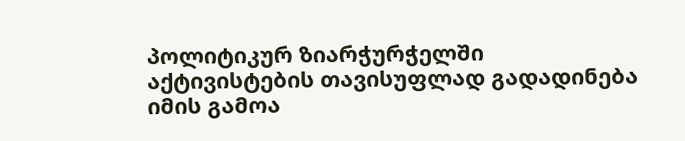პოლიტიკურ ზიარჭურჭელში აქტივისტების თავისუფლად გადადინება იმის გამოა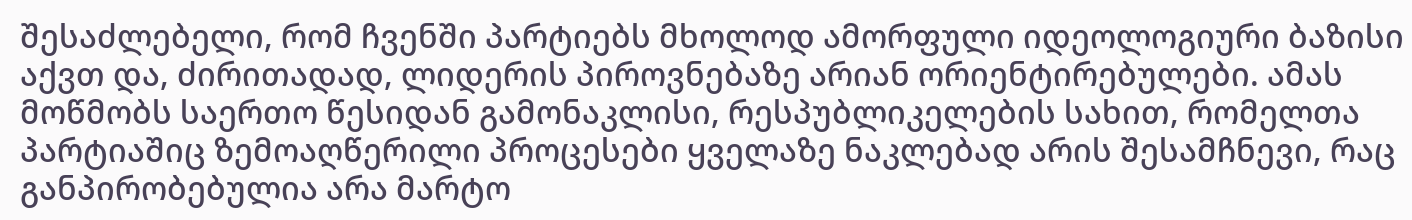შესაძლებელი, რომ ჩვენში პარტიებს მხოლოდ ამორფული იდეოლოგიური ბაზისი აქვთ და, ძირითადად, ლიდერის პიროვნებაზე არიან ორიენტირებულები. ამას მოწმობს საერთო წესიდან გამონაკლისი, რესპუბლიკელების სახით, რომელთა პარტიაშიც ზემოაღწერილი პროცესები ყველაზე ნაკლებად არის შესამჩნევი, რაც განპირობებულია არა მარტო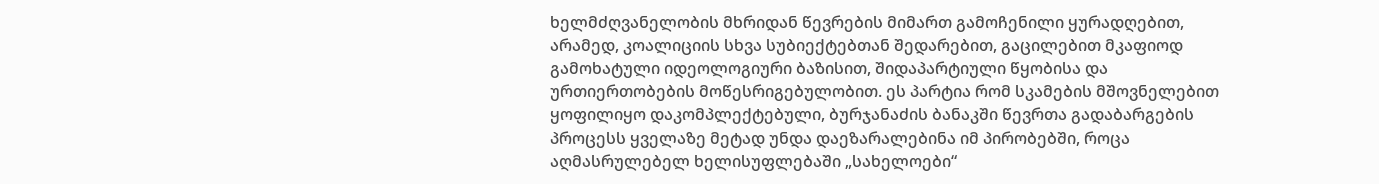ხელმძღვანელობის მხრიდან წევრების მიმართ გამოჩენილი ყურადღებით, არამედ, კოალიციის სხვა სუბიექტებთან შედარებით, გაცილებით მკაფიოდ გამოხატული იდეოლოგიური ბაზისით, შიდაპარტიული წყობისა და ურთიერთობების მოწესრიგებულობით. ეს პარტია რომ სკამების მშოვნელებით ყოფილიყო დაკომპლექტებული, ბურჯანაძის ბანაკში წევრთა გადაბარგების პროცესს ყველაზე მეტად უნდა დაეზარალებინა იმ პირობებში, როცა აღმასრულებელ ხელისუფლებაში „სახელოები“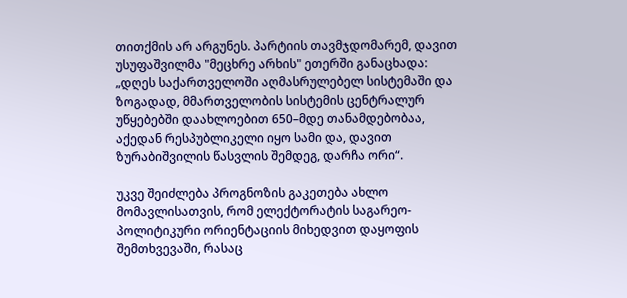თითქმის არ არგუნეს. პარტიის თავმჯდომარემ, დავით უსუფაშვილმა "მეცხრე არხის" ეთერში განაცხადა: „დღეს საქართველოში აღმასრულებელ სისტემაში და ზოგადად, მმართველობის სისტემის ცენტრალურ უწყებებში დაახლოებით 650–მდე თანამდებობაა, აქედან რესპუბლიკელი იყო სამი და, დავით ზურაბიშვილის წასვლის შემდეგ, დარჩა ორი“.

უკვე შეიძლება პროგნოზის გაკეთება ახლო მომავლისათვის, რომ ელექტორატის საგარეო-პოლიტიკური ორიენტაციის მიხედვით დაყოფის შემთხვევაში, რასაც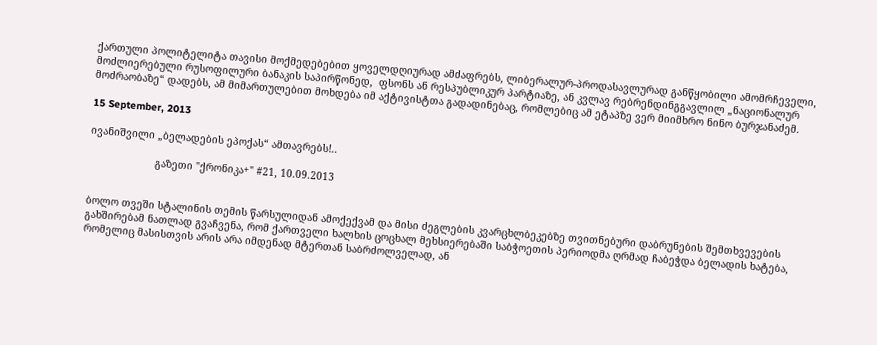ქართული პოლიტელიტა თავისი მოქმედებებით ყოველდღიურად ამძაფრებს, ლიბერალურ-პროდასავლურად განწყობილი ამომრჩეველი, მოძლიერებული რუსოფილური ბანაკის საპირწონედ,  ფსონს ან რესპუბლიკურ პარტიაზე, ან კვლავ რებრენდინგგავლილ „ნაციონალურ მოძრაობაზე“ დადებს, ამ მიმართულებით მოხდება იმ აქტივისტთა გადადინებაც, რომლებიც ამ ეტაპზე ვერ მიიმხრო ნინო ბურჯანაძემ.

15 September, 2013

ივანიშვილი „ბელადების ეპოქას“ ამთავრებს!..

                      გაზეთი "ქრონიკა+" #21, 10.09.2013


ბოლო თვეში სტალინის თემის წარსულიდან ამოქექვამ და მისი ძეგლების კვარცხლბეკებზე თვითნებური დაბრუნების შემთხვევების გახშირებამ ნათლად გვაჩვენა, რომ ქართველი ხალხის ცოცხალ მეხსიერებაში საბჭოეთის პერიოდმა ღრმად ჩაბეჭდა ბელადის ხატება, რომელიც მასისთვის არის არა იმდენად მტერთან საბრძოლველად, ან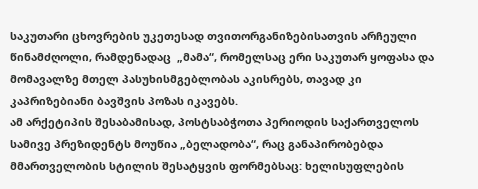საკუთარი ცხოვრების უკეთესად თვითორგანიზებისათვის არჩეული წინამძღოლი, რამდენადაც  „მამა“, რომელსაც ერი საკუთარ ყოფასა და მომავალზე მთელ პასუხისმგებლობას აკისრებს, თავად კი კაპრიზებიანი ბავშვის პოზას იკავებს.
ამ არქეტიპის შესაბამისად, პოსტსაბჭოთა პერიოდის საქართველოს სამივე პრეზიდენტს მოუწია „ბელადობა“, რაც განაპირობებდა მმართველობის სტილის შესატყვის ფორმებსაც: ხელისუფლების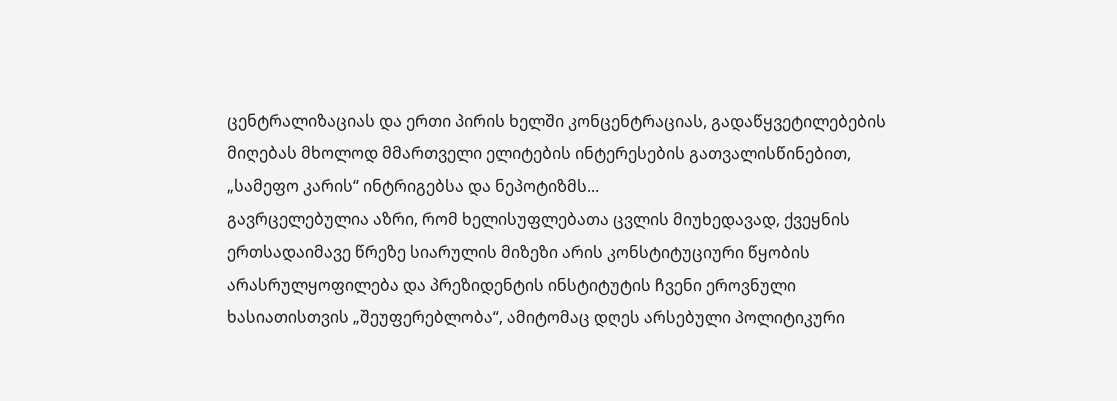ცენტრალიზაციას და ერთი პირის ხელში კონცენტრაციას, გადაწყვეტილებების მიღებას მხოლოდ მმართველი ელიტების ინტერესების გათვალისწინებით, „სამეფო კარის“ ინტრიგებსა და ნეპოტიზმს...
გავრცელებულია აზრი, რომ ხელისუფლებათა ცვლის მიუხედავად, ქვეყნის ერთსადაიმავე წრეზე სიარულის მიზეზი არის კონსტიტუციური წყობის არასრულყოფილება და პრეზიდენტის ინსტიტუტის ჩვენი ეროვნული ხასიათისთვის „შეუფერებლობა“, ამიტომაც დღეს არსებული პოლიტიკური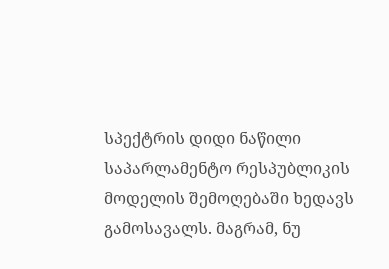სპექტრის დიდი ნაწილი საპარლამენტო რესპუბლიკის მოდელის შემოღებაში ხედავს გამოსავალს. მაგრამ, ნუ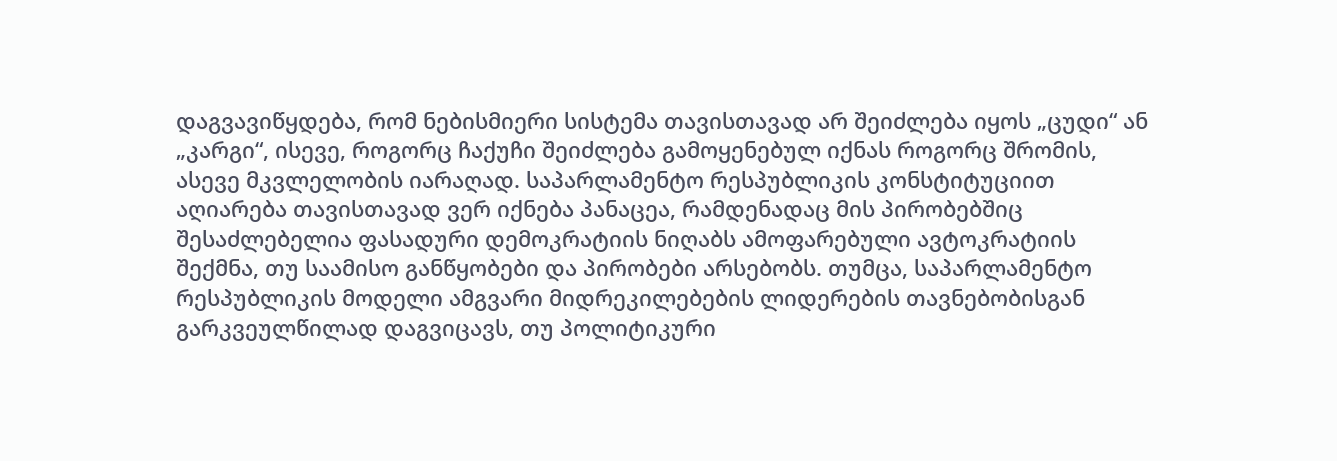დაგვავიწყდება, რომ ნებისმიერი სისტემა თავისთავად არ შეიძლება იყოს „ცუდი“ ან „კარგი“, ისევე, როგორც ჩაქუჩი შეიძლება გამოყენებულ იქნას როგორც შრომის, ასევე მკვლელობის იარაღად. საპარლამენტო რესპუბლიკის კონსტიტუციით აღიარება თავისთავად ვერ იქნება პანაცეა, რამდენადაც მის პირობებშიც შესაძლებელია ფასადური დემოკრატიის ნიღაბს ამოფარებული ავტოკრატიის შექმნა, თუ საამისო განწყობები და პირობები არსებობს. თუმცა, საპარლამენტო რესპუბლიკის მოდელი ამგვარი მიდრეკილებების ლიდერების თავნებობისგან გარკვეულწილად დაგვიცავს, თუ პოლიტიკური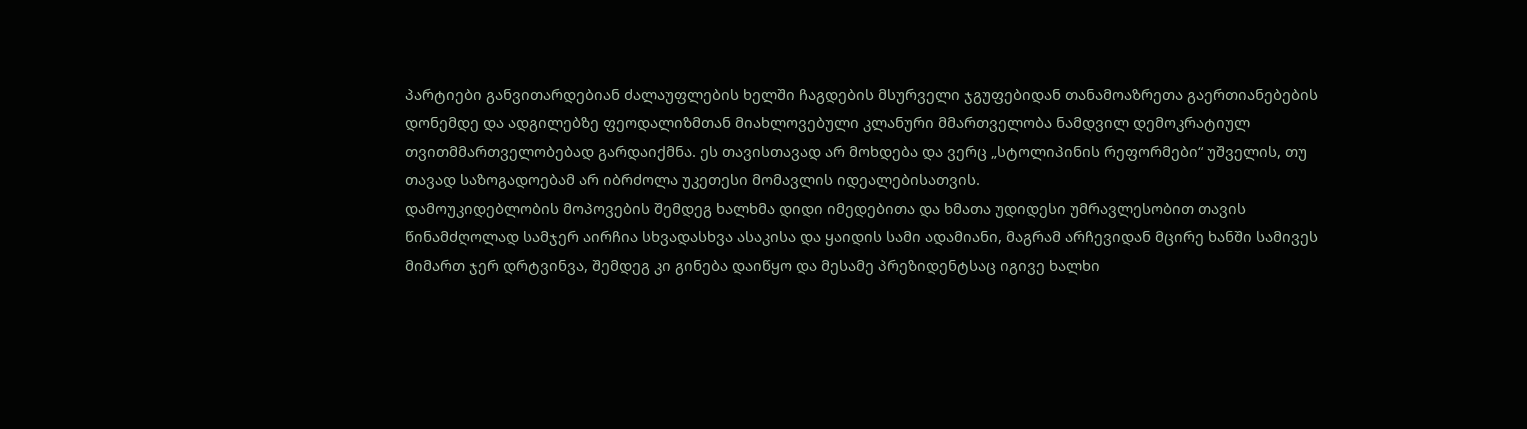პარტიები განვითარდებიან ძალაუფლების ხელში ჩაგდების მსურველი ჯგუფებიდან თანამოაზრეთა გაერთიანებების დონემდე და ადგილებზე ფეოდალიზმთან მიახლოვებული კლანური მმართველობა ნამდვილ დემოკრატიულ თვითმმართველობებად გარდაიქმნა. ეს თავისთავად არ მოხდება და ვერც „სტოლიპინის რეფორმები“ უშველის, თუ თავად საზოგადოებამ არ იბრძოლა უკეთესი მომავლის იდეალებისათვის.
დამოუკიდებლობის მოპოვების შემდეგ ხალხმა დიდი იმედებითა და ხმათა უდიდესი უმრავლესობით თავის წინამძღოლად სამჯერ აირჩია სხვადასხვა ასაკისა და ყაიდის სამი ადამიანი, მაგრამ არჩევიდან მცირე ხანში სამივეს მიმართ ჯერ დრტვინვა, შემდეგ კი გინება დაიწყო და მესამე პრეზიდენტსაც იგივე ხალხი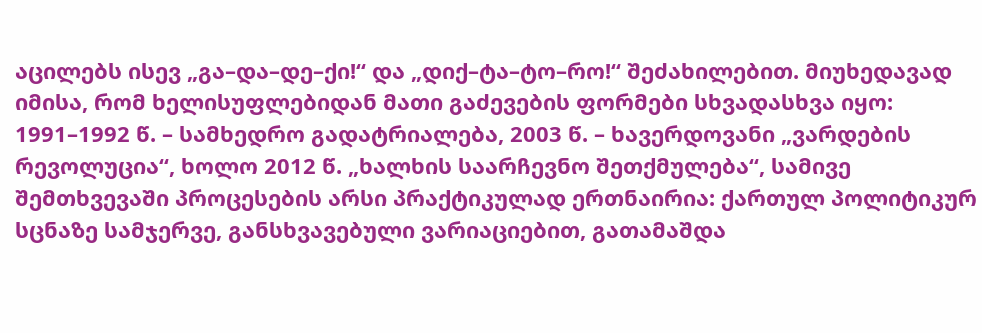აცილებს ისევ „გა–და–დე–ქი!“ და „დიქ–ტა–ტო–რო!“ შეძახილებით. მიუხედავად იმისა, რომ ხელისუფლებიდან მათი გაძევების ფორმები სხვადასხვა იყო: 1991–1992 წ. – სამხედრო გადატრიალება, 2003 წ. – ხავერდოვანი „ვარდების რევოლუცია“, ხოლო 2012 წ. „ხალხის საარჩევნო შეთქმულება“, სამივე შემთხვევაში პროცესების არსი პრაქტიკულად ერთნაირია: ქართულ პოლიტიკურ სცნაზე სამჯერვე, განსხვავებული ვარიაციებით, გათამაშდა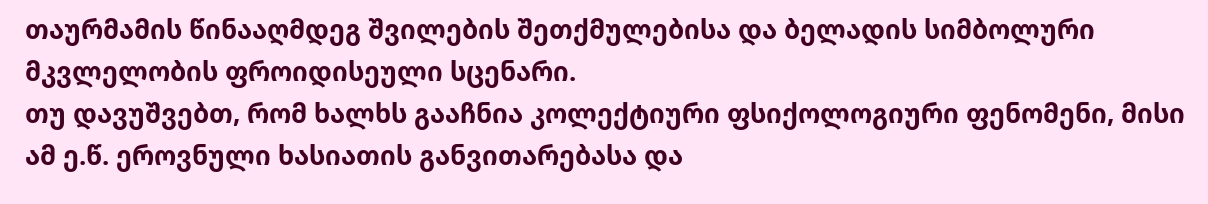თაურმამის წინააღმდეგ შვილების შეთქმულებისა და ბელადის სიმბოლური მკვლელობის ფროიდისეული სცენარი.
თუ დავუშვებთ, რომ ხალხს გააჩნია კოლექტიური ფსიქოლოგიური ფენომენი, მისი ამ ე.წ. ეროვნული ხასიათის განვითარებასა და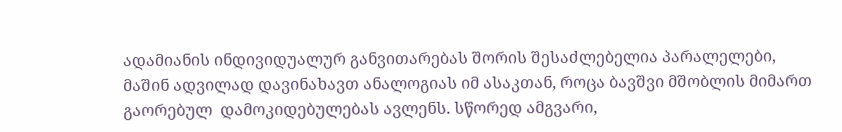ადამიანის ინდივიდუალურ განვითარებას შორის შესაძლებელია პარალელები, მაშინ ადვილად დავინახავთ ანალოგიას იმ ასაკთან, როცა ბავშვი მშობლის მიმართ გაორებულ  დამოკიდებულებას ავლენს. სწორედ ამგვარი,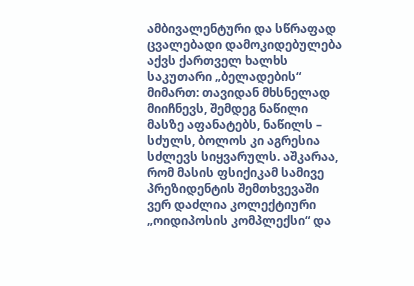ამბივალენტური და სწრაფად ცვალებადი დამოკიდებულება აქვს ქართველ ხალხს საკუთარი „ბელადების“ მიმართ: თავიდან მხსნელად მიიჩნევს, შემდეგ ნაწილი მასზე აფანატებს, ნაწილს – სძულს, ბოლოს კი აგრესია სძლევს სიყვარულს. აშკარაა, რომ მასის ფსიქიკამ სამივე პრეზიდენტის შემთხვევაში ვერ დაძლია კოლექტიური „ოიდიპოსის კომპლექსი“ და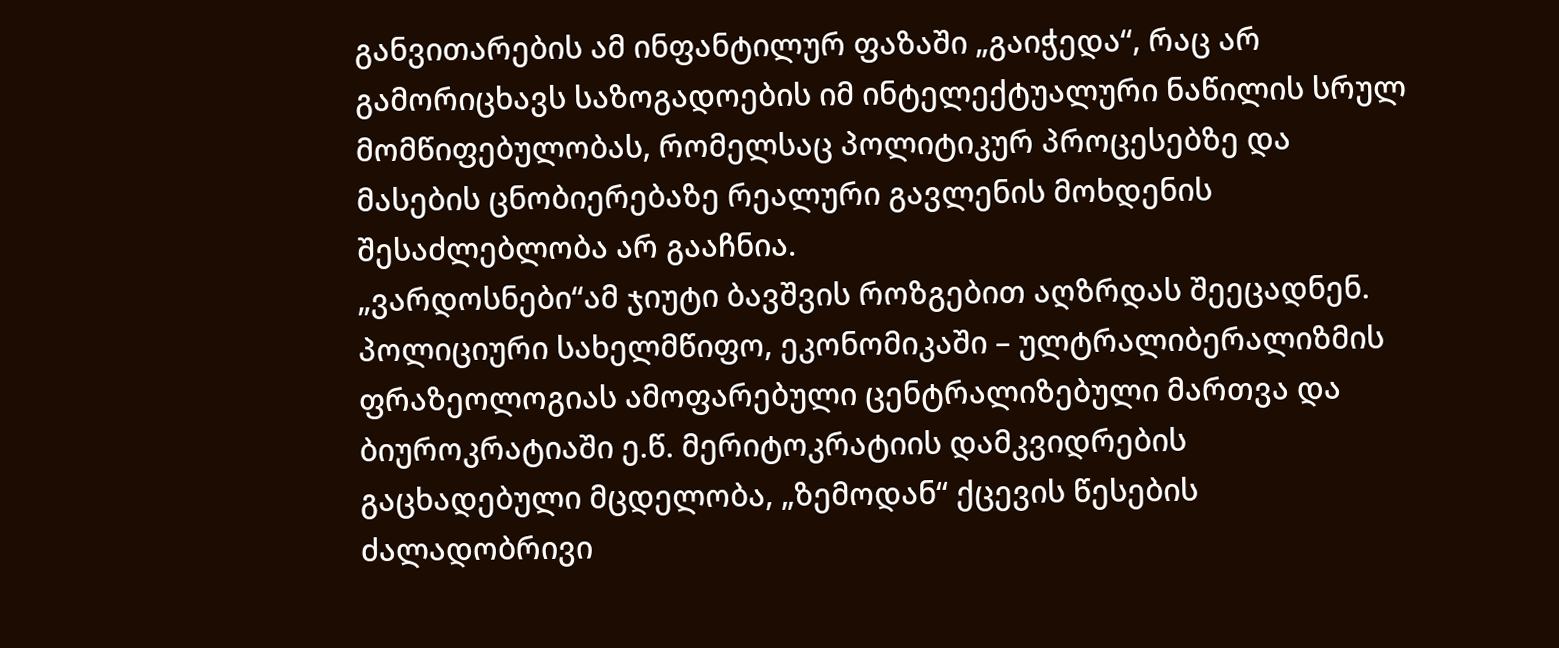განვითარების ამ ინფანტილურ ფაზაში „გაიჭედა“, რაც არ გამორიცხავს საზოგადოების იმ ინტელექტუალური ნაწილის სრულ მომწიფებულობას, რომელსაც პოლიტიკურ პროცესებზე და მასების ცნობიერებაზე რეალური გავლენის მოხდენის შესაძლებლობა არ გააჩნია.
„ვარდოსნები“ამ ჯიუტი ბავშვის როზგებით აღზრდას შეეცადნენ. პოლიციური სახელმწიფო, ეკონომიკაში – ულტრალიბერალიზმის ფრაზეოლოგიას ამოფარებული ცენტრალიზებული მართვა და ბიუროკრატიაში ე.წ. მერიტოკრატიის დამკვიდრების გაცხადებული მცდელობა, „ზემოდან“ ქცევის წესების ძალადობრივი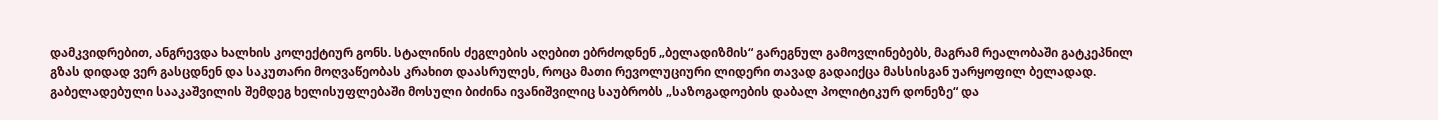დამკვიდრებით, ანგრევდა ხალხის კოლექტიურ გონს. სტალინის ძეგლების აღებით ებრძოდნენ „ბელადიზმის“ გარეგნულ გამოვლინებებს, მაგრამ რეალობაში გატკეპნილ გზას დიდად ვერ გასცდნენ და საკუთარი მოღვაწეობას კრახით დაასრულეს, როცა მათი რევოლუციური ლიდერი თავად გადაიქცა მასსისგან უარყოფილ ბელადად. გაბელადებული სააკაშვილის შემდეგ ხელისუფლებაში მოსული ბიძინა ივანიშვილიც საუბრობს „საზოგადოების დაბალ პოლიტიკურ დონეზე“ და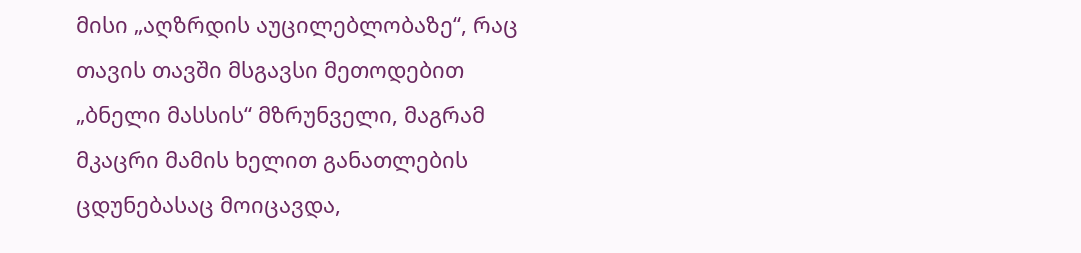მისი „აღზრდის აუცილებლობაზე“, რაც  თავის თავში მსგავსი მეთოდებით „ბნელი მასსის“ მზრუნველი, მაგრამ მკაცრი მამის ხელით განათლების ცდუნებასაც მოიცავდა,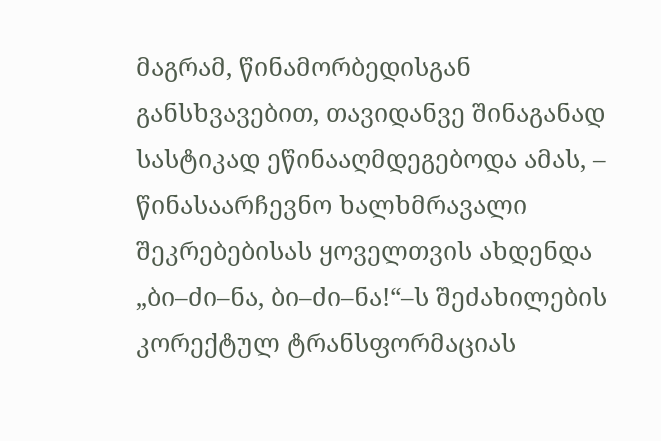მაგრამ, წინამორბედისგან განსხვავებით, თავიდანვე შინაგანად სასტიკად ეწინააღმდეგებოდა ამას, – წინასაარჩევნო ხალხმრავალი შეკრებებისას ყოველთვის ახდენდა „ბი–ძი–ნა, ბი–ძი–ნა!“–ს შეძახილების კორექტულ ტრანსფორმაციას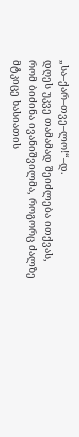„სა–ქარ–თვე–ლო!“–დ.
დღეს უკვე თამამად შეიძლება ითქვას, რომ ბიძინა ივანიშვილმა, როგორც ძალზე მტკიცე ხასიათის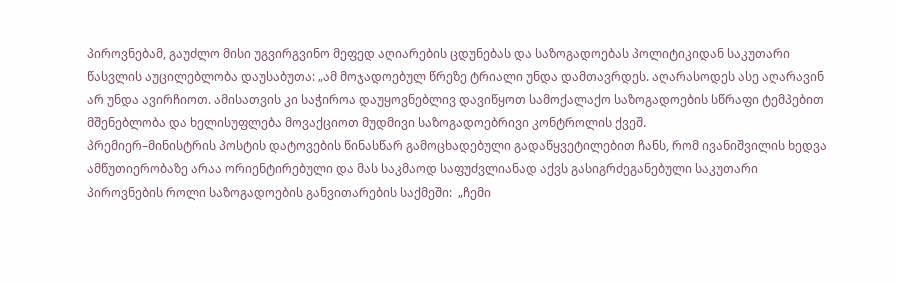პიროვნებამ, გაუძლო მისი უგვირგვინო მეფედ აღიარების ცდუნებას და საზოგადოებას პოლიტიკიდან საკუთარი წასვლის აუცილებლობა დაუსაბუთა: „ამ მოჯადოებულ წრეზე ტრიალი უნდა დამთავრდეს. აღარასოდეს ასე აღარავინ არ უნდა ავირჩიოთ. ამისათვის კი საჭიროა დაუყოვნებლივ დავიწყოთ სამოქალაქო საზოგადოების სწრაფი ტემპებით მშენებლობა და ხელისუფლება მოვაქციოთ მუდმივი საზოგადოებრივი კონტროლის ქვეშ.
პრემიერ–მინისტრის პოსტის დატოვების წინასწარ გამოცხადებული გადაწყვეტილებით ჩანს, რომ ივანიშვილის ხედვა ამწუთიერობაზე არაა ორიენტირებული და მას საკმაოდ საფუძვლიანად აქვს გასიგრძეგანებული საკუთარი პიროვნების როლი საზოგადოების განვითარების საქმეში:  „ჩემი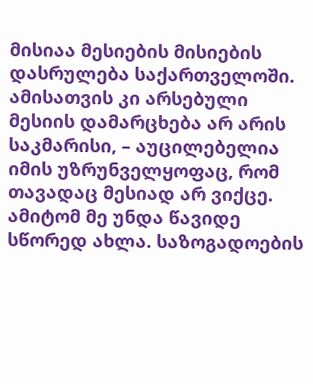მისიაა მესიების მისიების დასრულება საქართველოში. ამისათვის კი არსებული მესიის დამარცხება არ არის საკმარისი, – აუცილებელია იმის უზრუნველყოფაც, რომ თავადაც მესიად არ ვიქცე. ამიტომ მე უნდა წავიდე სწორედ ახლა. საზოგადოების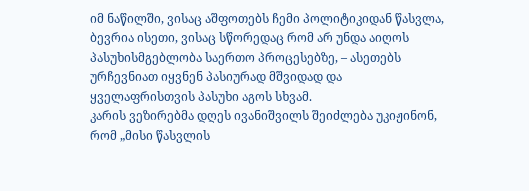იმ ნაწილში, ვისაც აშფოთებს ჩემი პოლიტიკიდან წასვლა, ბევრია ისეთი, ვისაც სწორედაც რომ არ უნდა აიღოს პასუხისმგებლობა საერთო პროცესებზე, – ასეთებს ურჩევნიათ იყვნენ პასიურად მშვიდად და ყველაფრისთვის პასუხი აგოს სხვამ.
კარის ვეზირებმა დღეს ივანიშვილს შეიძლება უკიჟინონ, რომ „მისი წასვლის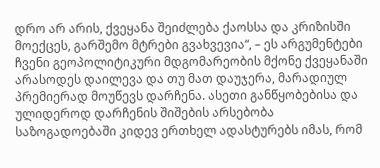დრო არ არის, ქვეყანა შეიძლება ქაოსსა და კრიზისში მოექცეს, გარშემო მტრები გვახვევია“, – ეს არგუმენტები ჩვენი გეოპოლიტიკური მდგომარეობის მქონე ქვეყანაში არასოდეს დაილევა და თუ მათ დაუჯერა, მარადიულ პრემიერად მოუწევს დარჩენა. ასეთი განწყობებისა და ულიდეროდ დარჩენის შიშების არსებობა საზოგადოებაში კიდევ ერთხელ ადასტურებს იმას, რომ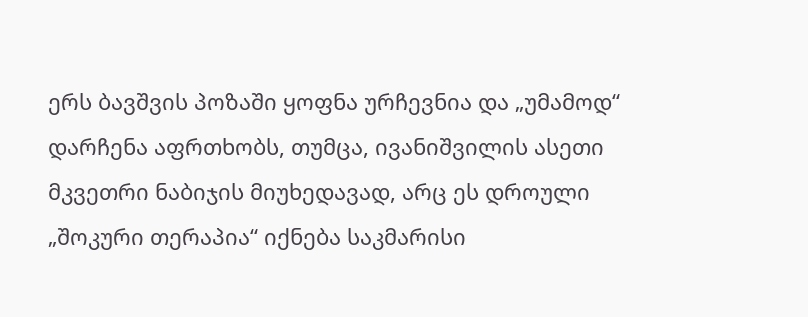ერს ბავშვის პოზაში ყოფნა ურჩევნია და „უმამოდ“ დარჩენა აფრთხობს, თუმცა, ივანიშვილის ასეთი მკვეთრი ნაბიჯის მიუხედავად, არც ეს დროული „შოკური თერაპია“ იქნება საკმარისი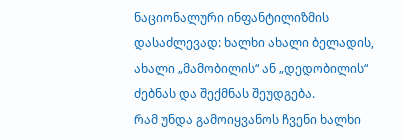ნაციონალური ინფანტილიზმის დასაძლევად: ხალხი ახალი ბელადის, ახალი „მამობილის“ ან „დედობილის“ ძებნას და შექმნას შეუდგება.
რამ უნდა გამოიყვანოს ჩვენი ხალხი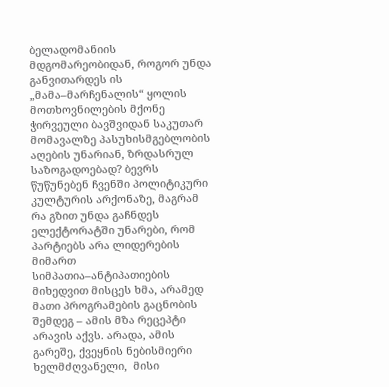ბელადომანიის მდგომარეობიდან, როგორ უნდა განვითარდეს ის „მამა–მარჩენალის“ ყოლის მოთხოვნილების მქონე ჭირვეული ბავშვიდან საკუთარ მომავალზე პასუხისმგებლობის აღების უნარიან, ზრდასრულ საზოგადოებად? ბევრს წუწუნებენ ჩვენში პოლიტიკური კულტურის არქონაზე, მაგრამ რა გზით უნდა გაჩნდეს ელექტორატში უნარები, რომ პარტიებს არა ლიდერების მიმართ სიმპათია–ანტიპათიების მიხედვით მისცეს ხმა, არამედ მათი პროგრამების გაცნობის შემდეგ – ამის მზა რეცეპტი არავის აქვს. არადა, ამის გარეშე, ქვეყნის ნებისმიერი ხელმძღვანელი,  მისი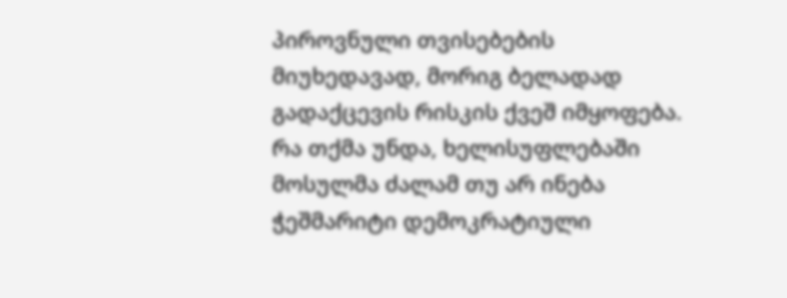პიროვნული თვისებების მიუხედავად, მორიგ ბელადად გადაქცევის რისკის ქვეშ იმყოფება.
რა თქმა უნდა, ხელისუფლებაში მოსულმა ძალამ თუ არ ინება ჭეშმარიტი დემოკრატიული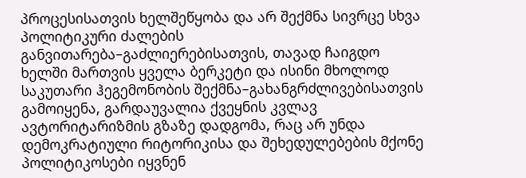პროცესისათვის ხელშეწყობა და არ შექმნა სივრცე სხვა პოლიტიკური ძალების განვითარება–გაძლიერებისათვის, თავად ჩაიგდო ხელში მართვის ყველა ბერკეტი და ისინი მხოლოდ საკუთარი ჰეგემონობის შექმნა–გახანგრძლივებისათვის გამოიყენა, გარდაუვალია ქვეყნის კვლავ ავტორიტარიზმის გზაზე დადგომა, რაც არ უნდა დემოკრატიული რიტორიკისა და შეხედულებების მქონე პოლიტიკოსები იყვნენ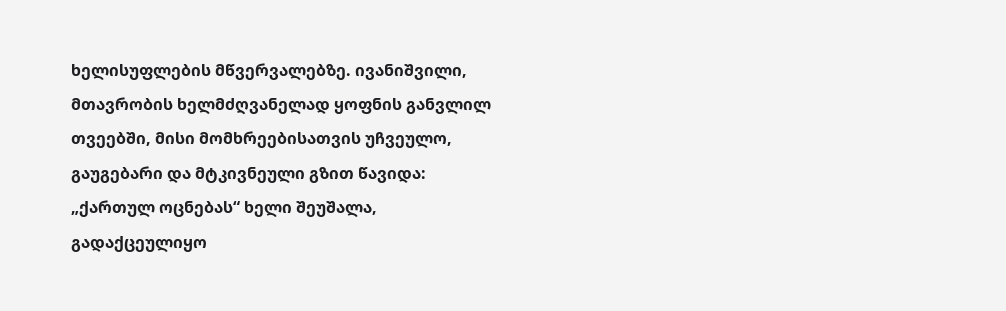ხელისუფლების მწვერვალებზე. ივანიშვილი, მთავრობის ხელმძღვანელად ყოფნის განვლილ თვეებში, მისი მომხრეებისათვის უჩვეულო, გაუგებარი და მტკივნეული გზით წავიდა: „ქართულ ოცნებას“ ხელი შეუშალა, გადაქცეულიყო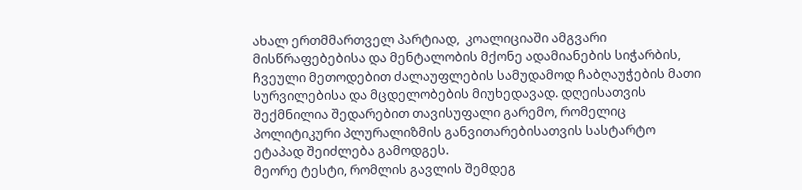ახალ ერთმმართველ პარტიად,  კოალიციაში ამგვარი მისწრაფებებისა და მენტალობის მქონე ადამიანების სიჭარბის, ჩვეული მეთოდებით ძალაუფლების სამუდამოდ ჩაბღაუჭების მათი სურვილებისა და მცდელობების მიუხედავად. დღეისათვის შექმნილია შედარებით თავისუფალი გარემო, რომელიც პოლიტიკური პლურალიზმის განვითარებისათვის სასტარტო ეტაპად შეიძლება გამოდგეს.
მეორე ტესტი, რომლის გავლის შემდეგ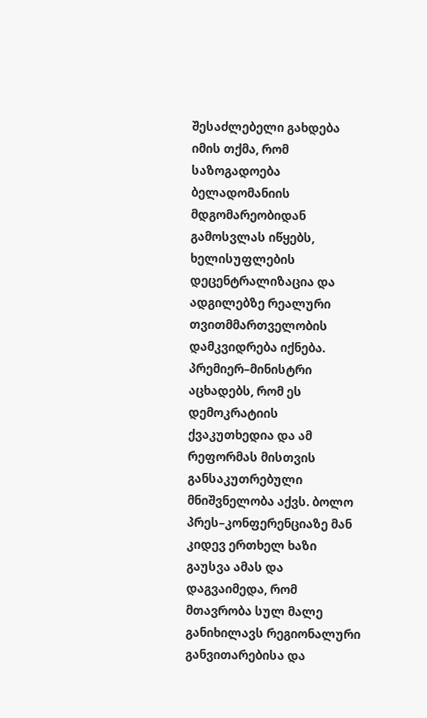შესაძლებელი გახდება იმის თქმა, რომ საზოგადოება ბელადომანიის მდგომარეობიდან გამოსვლას იწყებს, ხელისუფლების დეცენტრალიზაცია და ადგილებზე რეალური თვითმმართველობის დამკვიდრება იქნება. პრემიერ–მინისტრი აცხადებს, რომ ეს დემოკრატიის ქვაკუთხედია და ამ რეფორმას მისთვის განსაკუთრებული მნიშვნელობა აქვს. ბოლო პრეს–კონფერენციაზე მან კიდევ ერთხელ ხაზი გაუსვა ამას და დაგვაიმედა, რომ მთავრობა სულ მალე  განიხილავს რეგიონალური განვითარებისა და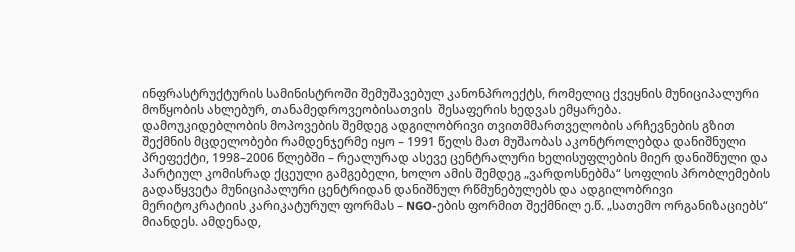ინფრასტრუქტურის სამინისტროში შემუშავებულ კანონპროექტს, რომელიც ქვეყნის მუნიციპალური მოწყობის ახლებურ, თანამედროვეობისათვის  შესაფერის ხედვას ემყარება.
დამოუკიდებლობის მოპოვების შემდეგ ადგილობრივი თვითმმართველობის არჩევნების გზით შექმნის მცდელობები რამდენჯერმე იყო – 1991 წელს მათ მუშაობას აკონტროლებდა დანიშნული პრეფექტი, 1998–2006 წლებში – რეალურად ასევე ცენტრალური ხელისუფლების მიერ დანიშნული და პარტიულ კომისრად ქცეული გამგებელი, ხოლო ამის შემდეგ „ვარდოსნებმა“ სოფლის პრობლემების გადაწყვეტა მუნიციპალური ცენტრიდან დანიშნულ რწმუნებულებს და ადგილობრივი მერიტოკრატიის კარიკატურულ ფორმას – NGO-ების ფორმით შექმნილ ე.წ. „სათემო ორგანიზაციებს“ მიანდეს. ამდენად,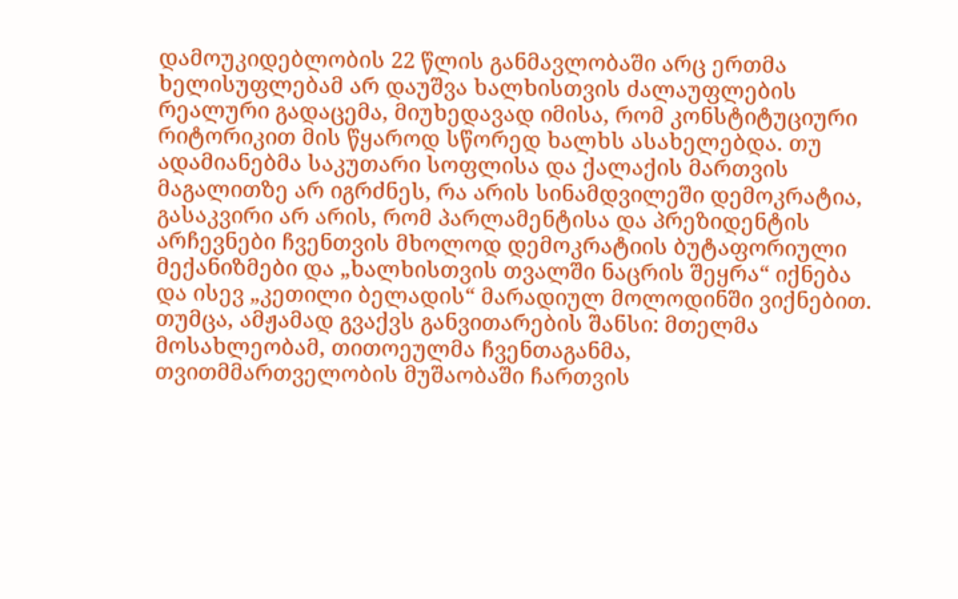დამოუკიდებლობის 22 წლის განმავლობაში არც ერთმა ხელისუფლებამ არ დაუშვა ხალხისთვის ძალაუფლების რეალური გადაცემა, მიუხედავად იმისა, რომ კონსტიტუციური რიტორიკით მის წყაროდ სწორედ ხალხს ასახელებდა. თუ ადამიანებმა საკუთარი სოფლისა და ქალაქის მართვის მაგალითზე არ იგრძნეს, რა არის სინამდვილეში დემოკრატია, გასაკვირი არ არის, რომ პარლამენტისა და პრეზიდენტის არჩევნები ჩვენთვის მხოლოდ დემოკრატიის ბუტაფორიული მექანიზმები და „ხალხისთვის თვალში ნაცრის შეყრა“ იქნება და ისევ „კეთილი ბელადის“ მარადიულ მოლოდინში ვიქნებით.
თუმცა, ამჟამად გვაქვს განვითარების შანსი: მთელმა მოსახლეობამ, თითოეულმა ჩვენთაგანმა,  თვითმმართველობის მუშაობაში ჩართვის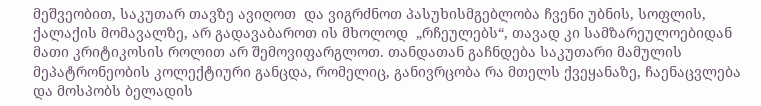მეშვეობით, საკუთარ თავზე ავიღოთ  და ვიგრძნოთ პასუხისმგებლობა ჩვენი უბნის, სოფლის, ქალაქის მომავალზე, არ გადავაბაროთ ის მხოლოდ  „რჩეულებს“, თავად კი სამზარეულოებიდან მათი კრიტიკოსის როლით არ შემოვიფარგლოთ. თანდათან გაჩნდება საკუთარი მამულის მეპატრონეობის კოლექტიური განცდა, რომელიც, განივრცობა რა მთელს ქვეყანაზე, ჩაენაცვლება და მოსპობს ბელადის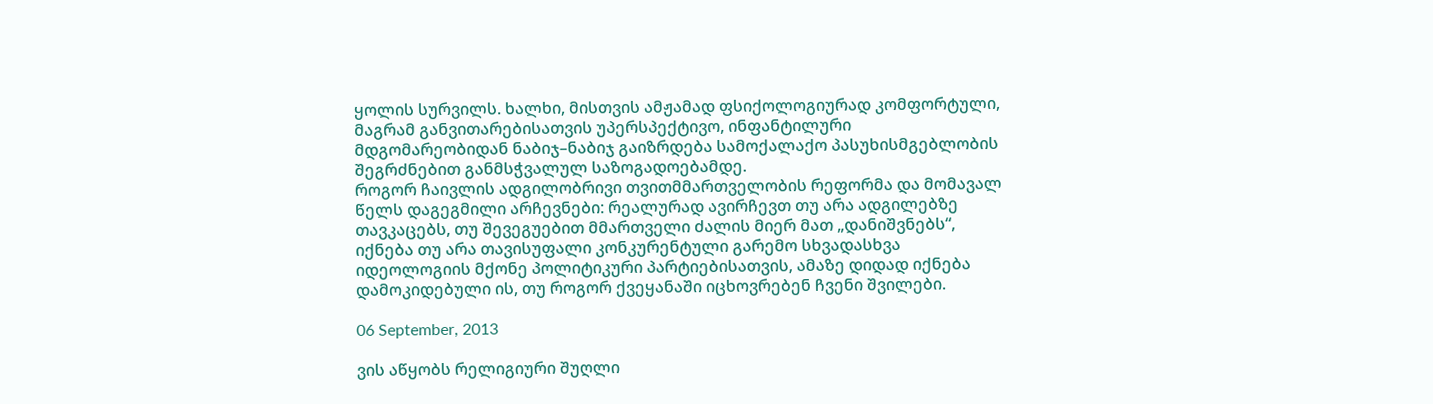ყოლის სურვილს. ხალხი, მისთვის ამჟამად ფსიქოლოგიურად კომფორტული, მაგრამ განვითარებისათვის უპერსპექტივო, ინფანტილური მდგომარეობიდან ნაბიჯ–ნაბიჯ გაიზრდება სამოქალაქო პასუხისმგებლობის შეგრძნებით განმსჭვალულ საზოგადოებამდე.
როგორ ჩაივლის ადგილობრივი თვითმმართველობის რეფორმა და მომავალ წელს დაგეგმილი არჩევნები: რეალურად ავირჩევთ თუ არა ადგილებზე თავკაცებს, თუ შევეგუებით მმართველი ძალის მიერ მათ „დანიშვნებს“, იქნება თუ არა თავისუფალი კონკურენტული გარემო სხვადასხვა იდეოლოგიის მქონე პოლიტიკური პარტიებისათვის, ამაზე დიდად იქნება დამოკიდებული ის, თუ როგორ ქვეყანაში იცხოვრებენ ჩვენი შვილები.

06 September, 2013

ვის აწყობს რელიგიური შუღლი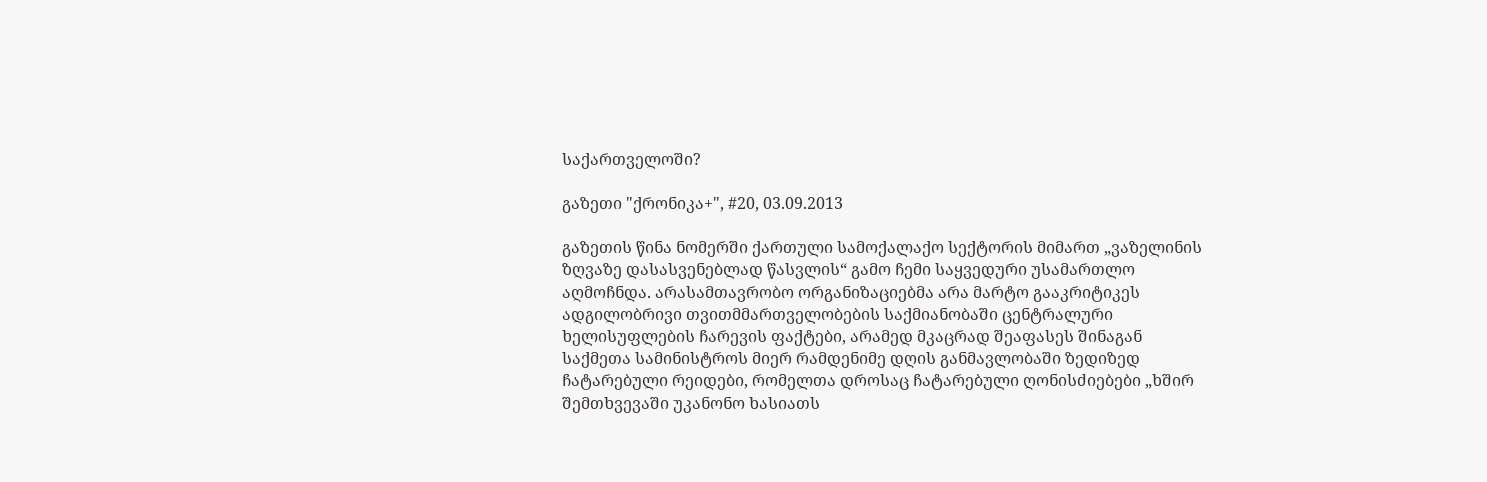საქართველოში?

გაზეთი "ქრონიკა+", #20, 03.09.2013

გაზეთის წინა ნომერში ქართული სამოქალაქო სექტორის მიმართ „ვაზელინის ზღვაზე დასასვენებლად წასვლის“ გამო ჩემი საყვედური უსამართლო აღმოჩნდა. არასამთავრობო ორგანიზაციებმა არა მარტო გააკრიტიკეს ადგილობრივი თვითმმართველობების საქმიანობაში ცენტრალური ხელისუფლების ჩარევის ფაქტები, არამედ მკაცრად შეაფასეს შინაგან საქმეთა სამინისტროს მიერ რამდენიმე დღის განმავლობაში ზედიზედ ჩატარებული რეიდები, რომელთა დროსაც ჩატარებული ღონისძიებები „ხშირ შემთხვევაში უკანონო ხასიათს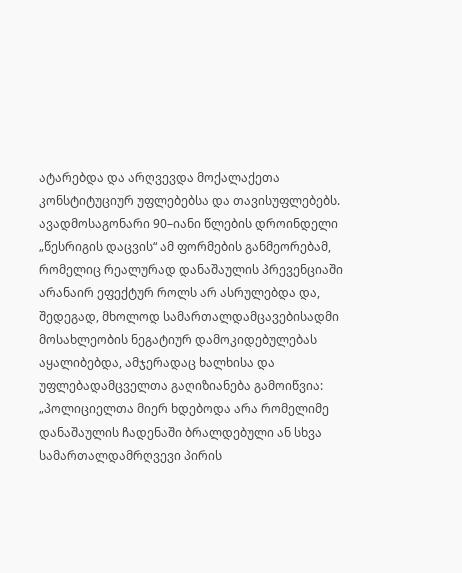ატარებდა და არღვევდა მოქალაქეთა კონსტიტუციურ უფლებებსა და თავისუფლებებს.
ავადმოსაგონარი 90–იანი წლების დროინდელი „წესრიგის დაცვის“ ამ ფორმების განმეორებამ, რომელიც რეალურად დანაშაულის პრევენციაში არანაირ ეფექტურ როლს არ ასრულებდა და, შედეგად, მხოლოდ სამართალდამცავებისადმი მოსახლეობის ნეგატიურ დამოკიდებულებას აყალიბებდა, ამჯერადაც ხალხისა და უფლებადამცველთა გაღიზიანება გამოიწვია: „პოლიციელთა მიერ ხდებოდა არა რომელიმე დანაშაულის ჩადენაში ბრალდებული ან სხვა სამართალდამრღვევი პირის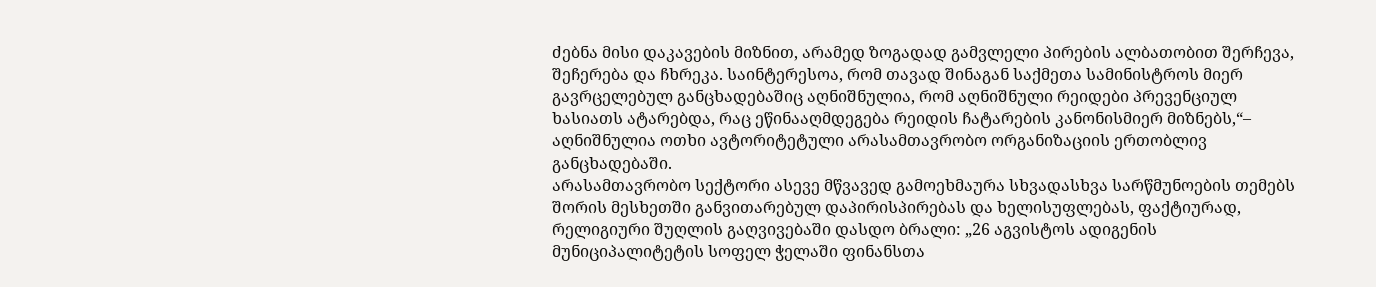ძებნა მისი დაკავების მიზნით, არამედ ზოგადად გამვლელი პირების ალბათობით შერჩევა, შეჩერება და ჩხრეკა. საინტერესოა, რომ თავად შინაგან საქმეთა სამინისტროს მიერ გავრცელებულ განცხადებაშიც აღნიშნულია, რომ აღნიშნული რეიდები პრევენციულ ხასიათს ატარებდა, რაც ეწინააღმდეგება რეიდის ჩატარების კანონისმიერ მიზნებს,“– აღნიშნულია ოთხი ავტორიტეტული არასამთავრობო ორგანიზაციის ერთობლივ განცხადებაში.
არასამთავრობო სექტორი ასევე მწვავედ გამოეხმაურა სხვადასხვა სარწმუნოების თემებს შორის მესხეთში განვითარებულ დაპირისპირებას და ხელისუფლებას, ფაქტიურად, რელიგიური შუღლის გაღვივებაში დასდო ბრალი: „26 აგვისტოს ადიგენის მუნიციპალიტეტის სოფელ ჭელაში ფინანსთა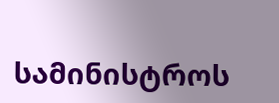სამინისტროს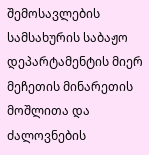შემოსავლების სამსახურის საბაჟო დეპარტამენტის მიერ მეჩეთის მინარეთის მოშლითა და ძალოვნების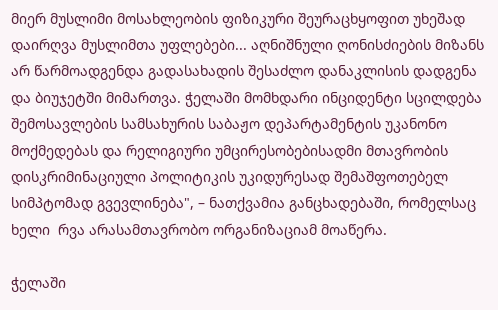მიერ მუსლიმი მოსახლეობის ფიზიკური შეურაცხყოფით უხეშად დაირღვა მუსლიმთა უფლებები... აღნიშნული ღონისძიების მიზანს არ წარმოადგენდა გადასახადის შესაძლო დანაკლისის დადგენა და ბიუჯეტში მიმართვა. ჭელაში მომხდარი ინციდენტი სცილდება შემოსავლების სამსახურის საბაჟო დეპარტამენტის უკანონო მოქმედებას და რელიგიური უმცირესობებისადმი მთავრობის დისკრიმინაციული პოლიტიკის უკიდურესად შემაშფოთებელ სიმპტომად გვევლინება", – ნათქვამია განცხადებაში, რომელსაც ხელი  რვა არასამთავრობო ორგანიზაციამ მოაწერა.

ჭელაში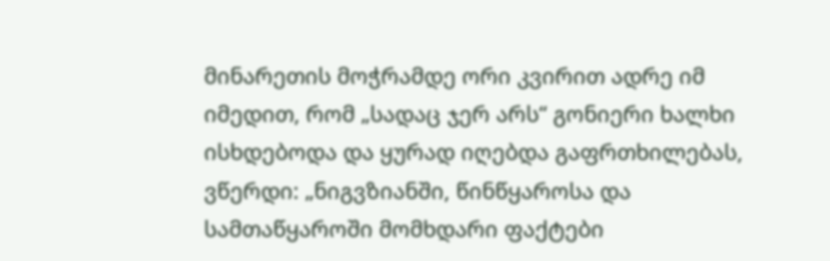მინარეთის მოჭრამდე ორი კვირით ადრე იმ იმედით, რომ „სადაც ჯერ არს“ გონიერი ხალხი ისხდებოდა და ყურად იღებდა გაფრთხილებას, ვწერდი: „ნიგვზიანში, წინწყაროსა და  სამთაწყაროში მომხდარი ფაქტები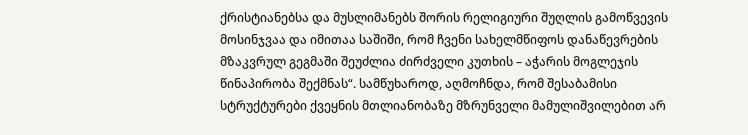ქრისტიანებსა და მუსლიმანებს შორის რელიგიური შუღლის გამოწვევის მოსინჯვაა და იმითაა საშიში, რომ ჩვენი სახელმწიფოს დანაწევრების მზაკვრულ გეგმაში შეუძლია ძირძველი კუთხის – აჭარის მოგლეჯის წინაპირობა შექმნას“. სამწუხაროდ, აღმოჩნდა, რომ შესაბამისი სტრუქტურები ქვეყნის მთლიანობაზე მზრუნველი მამულიშვილებით არ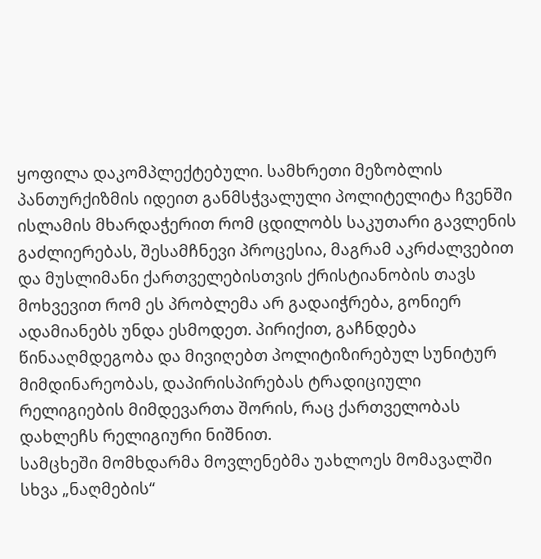ყოფილა დაკომპლექტებული. სამხრეთი მეზობლის პანთურქიზმის იდეით განმსჭვალული პოლიტელიტა ჩვენში ისლამის მხარდაჭერით რომ ცდილობს საკუთარი გავლენის გაძლიერებას, შესამჩნევი პროცესია, მაგრამ აკრძალვებით და მუსლიმანი ქართველებისთვის ქრისტიანობის თავს მოხვევით რომ ეს პრობლემა არ გადაიჭრება, გონიერ ადამიანებს უნდა ესმოდეთ. პირიქით, გაჩნდება წინააღმდეგობა და მივიღებთ პოლიტიზირებულ სუნიტურ მიმდინარეობას, დაპირისპირებას ტრადიციული რელიგიების მიმდევართა შორის, რაც ქართველობას დახლეჩს რელიგიური ნიშნით.
სამცხეში მომხდარმა მოვლენებმა უახლოეს მომავალში სხვა „ნაღმების“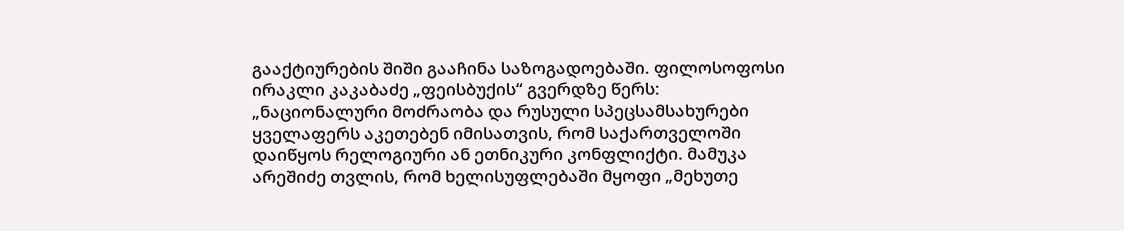გააქტიურების შიში გააჩინა საზოგადოებაში. ფილოსოფოსი ირაკლი კაკაბაძე „ფეისბუქის“ გვერდზე წერს: „ნაციონალური მოძრაობა და რუსული სპეცსამსახურები ყველაფერს აკეთებენ იმისათვის, რომ საქართველოში დაიწყოს რელოგიური ან ეთნიკური კონფლიქტი. მამუკა არეშიძე თვლის, რომ ხელისუფლებაში მყოფი „მეხუთე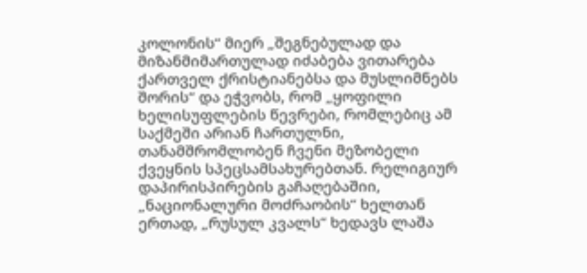კოლონის“ მიერ „შეგნებულად და მიზანმიმართულად იძაბება ვითარება ქართველ ქრისტიანებსა და მუსლიმნებს შორის“ და ეჭვობს, რომ „ყოფილი ხელისუფლების წევრები, რომლებიც ამ საქმეში არიან ჩართულნი, თანამშრომლობენ ჩვენი მეზობელი ქვეყნის სპეცსამსახურებთან. რელიგიურ დაპირისპირების გაჩაღებაშიი, „ნაციონალური მოძრაობის“ ხელთან ერთად, „რუსულ კვალს“ ხედავს ლაშა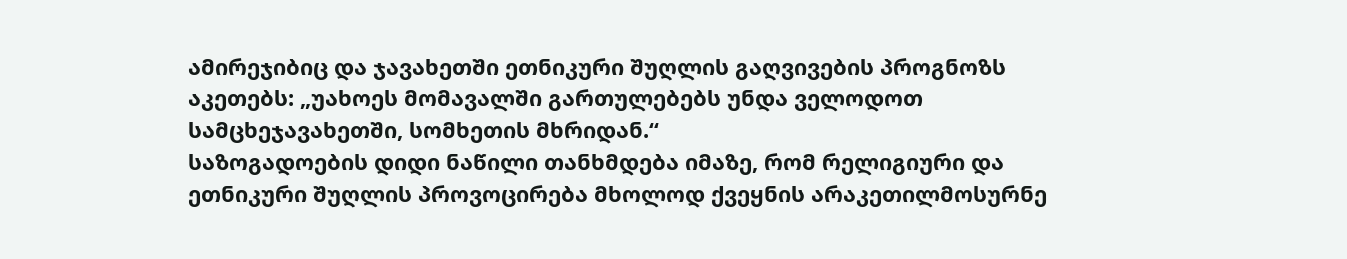ამირეჯიბიც და ჯავახეთში ეთნიკური შუღლის გაღვივების პროგნოზს აკეთებს: „უახოეს მომავალში გართულებებს უნდა ველოდოთ სამცხეჯავახეთში, სომხეთის მხრიდან.“
საზოგადოების დიდი ნაწილი თანხმდება იმაზე, რომ რელიგიური და ეთნიკური შუღლის პროვოცირება მხოლოდ ქვეყნის არაკეთილმოსურნე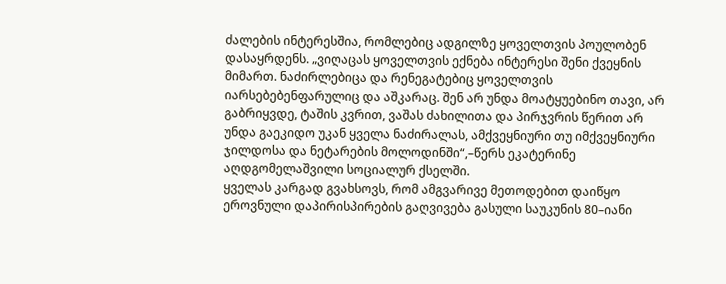ძალების ინტერესშია, რომლებიც ადგილზე ყოველთვის პოულობენ დასაყრდენს. „ვიღაცას ყოველთვის ექნება ინტერესი შენი ქვეყნის მიმართ. ნაძირლებიცა და რენეგატებიც ყოველთვის იარსებებენფარულიც და აშკარაც. შენ არ უნდა მოატყუებინო თავი, არ გაბრიყვდე, ტაშის კვრით, ვაშას ძახილითა და პირჯვრის წერით არ უნდა გაეკიდო უკან ყველა ნაძირალას, ამქვეყნიური თუ იმქვეყნიური ჯილდოსა და ნეტარების მოლოდინში“,–წერს ეკატერინე აღდგომელაშვილი სოციალურ ქსელში.
ყველას კარგად გვახსოვს, რომ ამგვარივე მეთოდებით დაიწყო ეროვნული დაპირისპირების გაღვივება გასული საუკუნის 80–იანი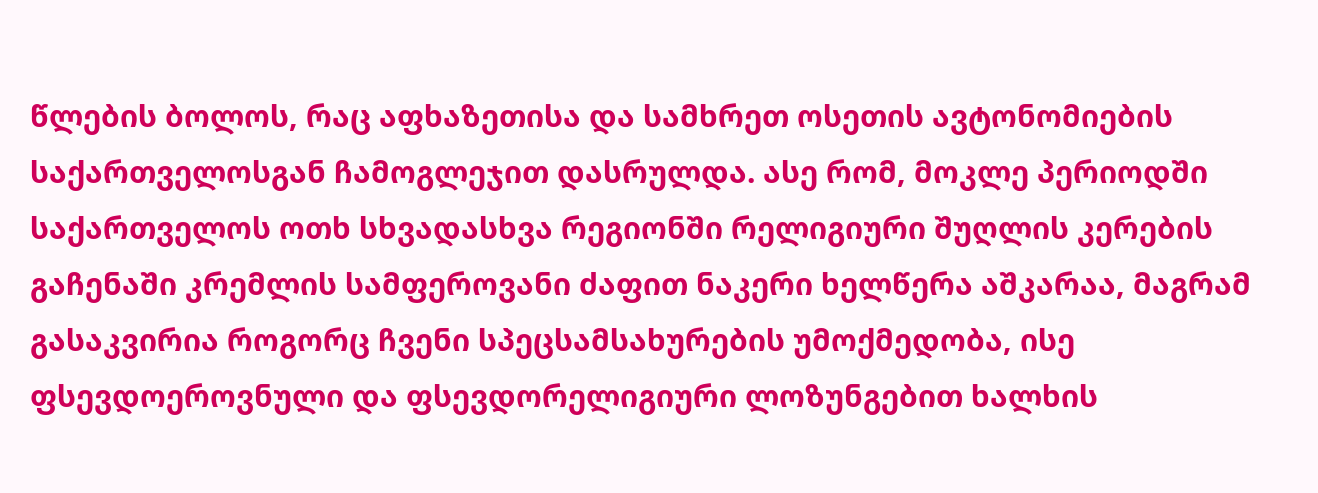წლების ბოლოს, რაც აფხაზეთისა და სამხრეთ ოსეთის ავტონომიების საქართველოსგან ჩამოგლეჯით დასრულდა. ასე რომ, მოკლე პერიოდში საქართველოს ოთხ სხვადასხვა რეგიონში რელიგიური შუღლის კერების გაჩენაში კრემლის სამფეროვანი ძაფით ნაკერი ხელწერა აშკარაა, მაგრამ გასაკვირია როგორც ჩვენი სპეცსამსახურების უმოქმედობა, ისე ფსევდოეროვნული და ფსევდორელიგიური ლოზუნგებით ხალხის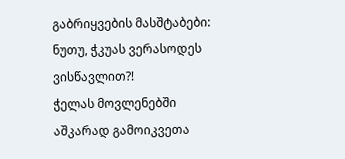გაბრიყვების მასშტაბები: ნუთუ, ჭკუას ვერასოდეს ვისწავლით?!
ჭელას მოვლენებში აშკარად გამოიკვეთა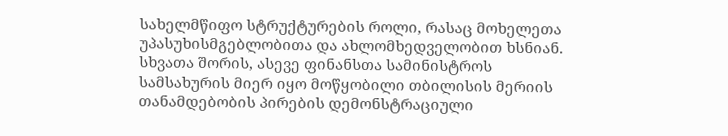სახელმწიფო სტრუქტურების როლი, რასაც მოხელეთა უპასუხისმგებლობითა და ახლომხედველობით ხსნიან. სხვათა შორის, ასევე ფინანსთა სამინისტროს სამსახურის მიერ იყო მოწყობილი თბილისის მერიის თანამდებობის პირების დემონსტრაციული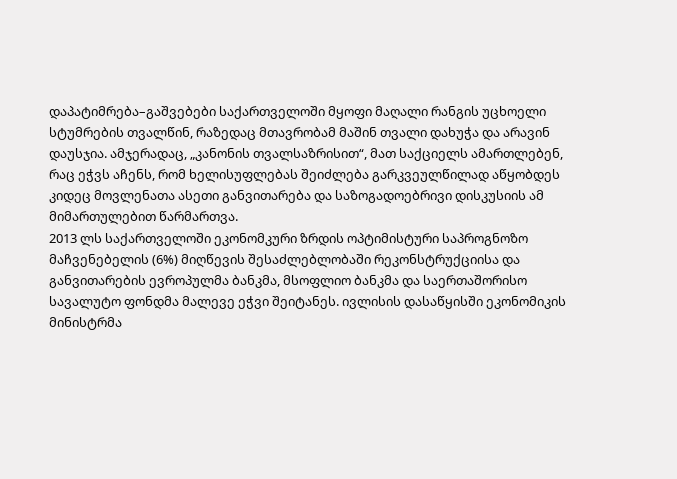დაპატიმრება–გაშვებები საქართველოში მყოფი მაღალი რანგის უცხოელი სტუმრების თვალწინ, რაზედაც მთავრობამ მაშინ თვალი დახუჭა და არავინ დაუსჯია. ამჯერადაც, „კანონის თვალსაზრისით“, მათ საქციელს ამართლებენ, რაც ეჭვს აჩენს, რომ ხელისუფლებას შეიძლება გარკვეულწილად აწყობდეს კიდეც მოვლენათა ასეთი განვითარება და საზოგადოებრივი დისკუსიის ამ მიმართულებით წარმართვა.
2013 ლს საქართველოში ეკონომკური ზრდის ოპტიმისტური საპროგნოზო მაჩვენებელის (6%) მიღწევის შესაძლებლობაში რეკონსტრუქციისა და განვითარების ევროპულმა ბანკმა, მსოფლიო ბანკმა და საერთაშორისო სავალუტო ფონდმა მალევე ეჭვი შეიტანეს. ივლისის დასაწყისში ეკონომიკის მინისტრმა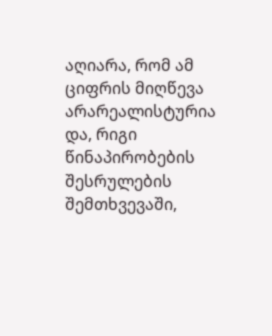აღიარა, რომ ამ ციფრის მიღწევა არარეალისტურია და, რიგი წინაპირობების შესრულების შემთხვევაში,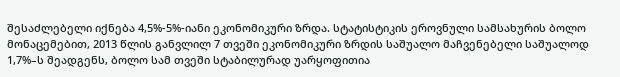შესაძლებელი იქნება 4,5%-5%-იანი ეკონომიკური ზრდა. სტატისტიკის ეროვნული სამსახურის ბოლო მონაცემებით, 2013 წლის განვლილ 7 თვეში ეკონომიკური ზრდის საშუალო მაჩვენებელი საშუალოდ 1,7%–ს შეადგენს, ბოლო სამ თვეში სტაბილურად უარყოფითია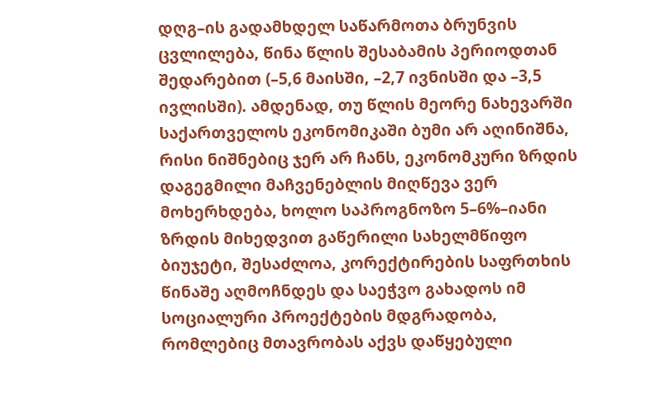დღგ–ის გადამხდელ საწარმოთა ბრუნვის ცვლილება, წინა წლის შესაბამის პერიოდთან შედარებით (–5,6 მაისში, –2,7 ივნისში და –3,5 ივლისში). ამდენად, თუ წლის მეორე ნახევარში საქართველოს ეკონომიკაში ბუმი არ აღინიშნა, რისი ნიშნებიც ჯერ არ ჩანს, ეკონომკური ზრდის დაგეგმილი მაჩვენებლის მიღწევა ვერ მოხერხდება, ხოლო საპროგნოზო 5–6%–იანი ზრდის მიხედვით გაწერილი სახელმწიფო ბიუჯეტი, შესაძლოა, კორექტირების საფრთხის წინაშე აღმოჩნდეს და საეჭვო გახადოს იმ სოციალური პროექტების მდგრადობა, რომლებიც მთავრობას აქვს დაწყებული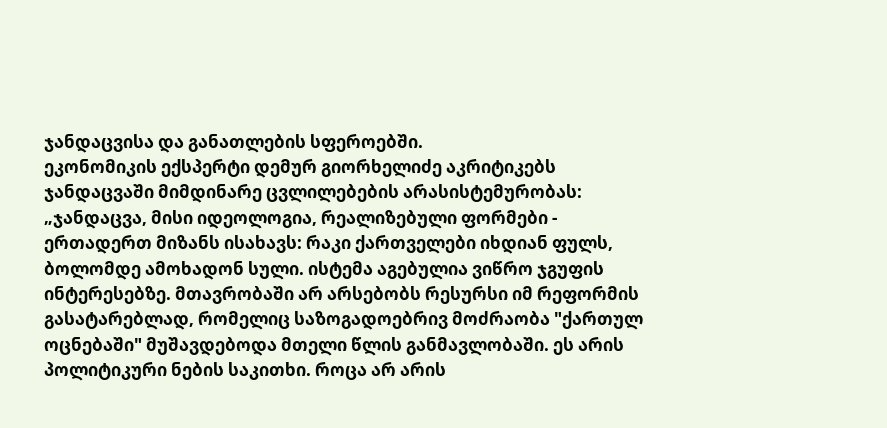ჯანდაცვისა და განათლების სფეროებში.
ეკონომიკის ექსპერტი დემურ გიორხელიძე აკრიტიკებს ჯანდაცვაში მიმდინარე ცვლილებების არასისტემურობას: „ჯანდაცვა, მისი იდეოლოგია, რეალიზებული ფორმები - ერთადერთ მიზანს ისახავს: რაკი ქართველები იხდიან ფულს, ბოლომდე ამოხადონ სული. ისტემა აგებულია ვიწრო ჯგუფის ინტერესებზე. მთავრობაში არ არსებობს რესურსი იმ რეფორმის გასატარებლად, რომელიც საზოგადოებრივ მოძრაობა "ქართულ ოცნებაში" მუშავდებოდა მთელი წლის განმავლობაში. ეს არის პოლიტიკური ნების საკითხი. როცა არ არის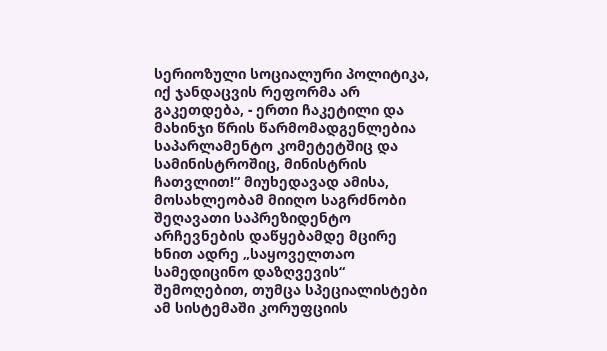სერიოზული სოციალური პოლიტიკა, იქ ჯანდაცვის რეფორმა არ გაკეთდება, - ერთი ჩაკეტილი და მახინჯი წრის წარმომადგენლებია საპარლამენტო კომეტეტშიც და სამინისტროშიც, მინისტრის ჩათვლით!“ მიუხედავად ამისა, მოსახლეობამ მიიღო საგრძნობი შეღავათი საპრეზიდენტო არჩევნების დაწყებამდე მცირე ხნით ადრე „საყოველთაო სამედიცინო დაზღვევის“ შემოღებით, თუმცა სპეციალისტები ამ სისტემაში კორუფციის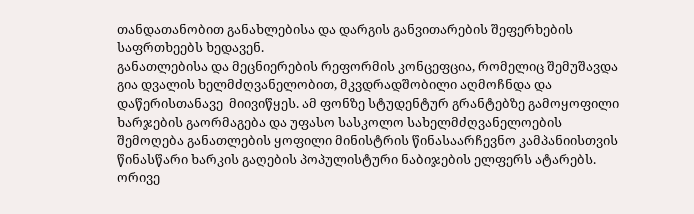თანდათანობით განახლებისა და დარგის განვითარების შეფერხების საფრთხეებს ხედავენ.
განათლებისა და მეცნიერების რეფორმის კონცეფცია, რომელიც შემუშავდა გია დვალის ხელმძღვანელობით, მკვდრადშობილი აღმოჩნდა და დაწერისთანავე  მიივიწყეს. ამ ფონზე სტუდენტურ გრანტებზე გამოყოფილი ხარჯების გაორმაგება და უფასო სასკოლო სახელმძღვანელოების შემოღება განათლების ყოფილი მინისტრის წინასაარჩევნო კამპანიისთვის წინასწარი ხარკის გაღების პოპულისტური ნაბიჯების ელფერს ატარებს.  ორივე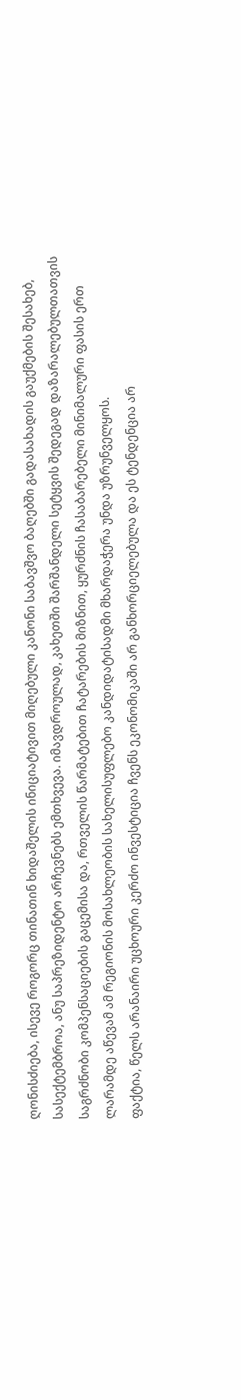ღონისძიება, ისევე როგორც თინათინ ხიდაშელის ინიციატივით მიღებული კანონი საბავშვო ბაღებში გადასახადის გაუქმების შესახებ, სასექტემბროა, ანუ საპრეზიდენტო არჩევნებს ემთხვევა. იმავდროულად, კახეთში შარშანდელი სეტყვის შედეგად დაზარალებულთათვის საგრძნობი კომპენსაციების გაცემისა და, რთველის წარმატებით ჩატარების მიზნით, ყურძნის ჩასაბარებელი მინიმალური ფასის ერთ ლარამდე აწევამ ამ რეგიონის მოსახლეობის სახელისუფლებო კანდიდატისადმი მხარდაჭერა უნდა უზრუნველყოს.
ფაქტია, წელს არანაირი უცხოური კერძო ინვესტიცია ჩვენს ეკონომიკაში არ განხორციელებულა და ეს ტენდენცია არ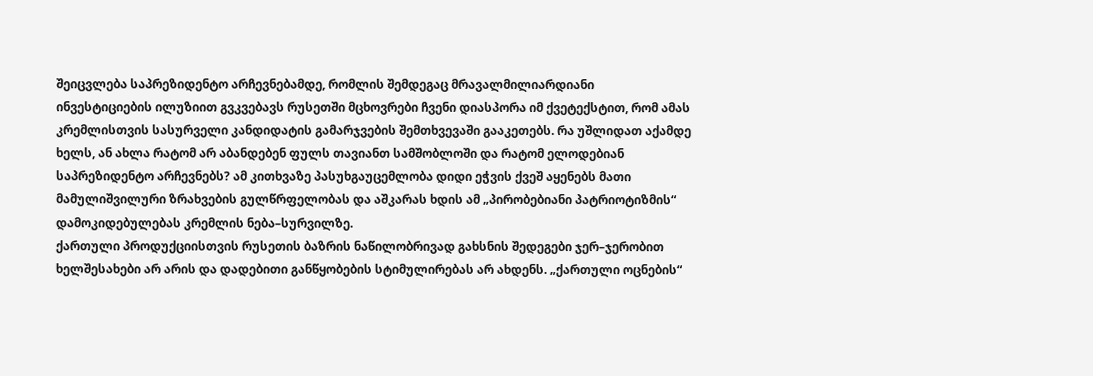შეიცვლება საპრეზიდენტო არჩევნებამდე, რომლის შემდეგაც მრავალმილიარდიანი ინვესტიციების ილუზიით გვკვებავს რუსეთში მცხოვრები ჩვენი დიასპორა იმ ქვეტექსტით, რომ ამას კრემლისთვის სასურველი კანდიდატის გამარჯვების შემთხვევაში გააკეთებს. რა უშლიდათ აქამდე ხელს, ან ახლა რატომ არ აბანდებენ ფულს თავიანთ სამშობლოში და რატომ ელოდებიან საპრეზიდენტო არჩევნებს? ამ კითხვაზე პასუხგაუცემლობა დიდი ეჭვის ქვეშ აყენებს მათი მამულიშვილური ზრახვების გულწრფელობას და აშკარას ხდის ამ „პირობებიანი პატრიოტიზმის“ დამოკიდებულებას კრემლის ნება–სურვილზე.
ქართული პროდუქციისთვის რუსეთის ბაზრის ნაწილობრივად გახსნის შედეგები ჯერ–ჯერობით ხელშესახები არ არის და დადებითი განწყობების სტიმულირებას არ ახდენს. „ქართული ოცნების“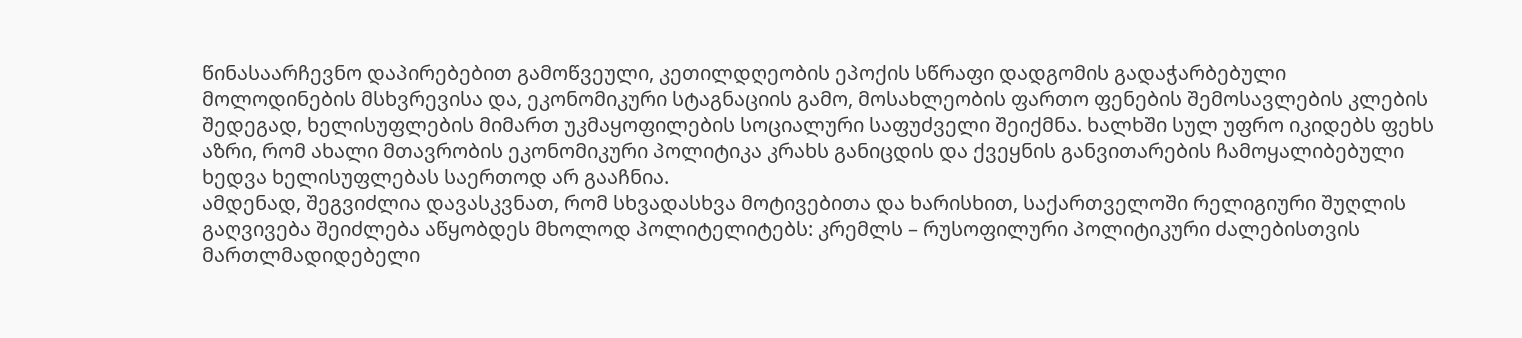წინასაარჩევნო დაპირებებით გამოწვეული, კეთილდღეობის ეპოქის სწრაფი დადგომის გადაჭარბებული მოლოდინების მსხვრევისა და, ეკონომიკური სტაგნაციის გამო, მოსახლეობის ფართო ფენების შემოსავლების კლების შედეგად, ხელისუფლების მიმართ უკმაყოფილების სოციალური საფუძველი შეიქმნა. ხალხში სულ უფრო იკიდებს ფეხს აზრი, რომ ახალი მთავრობის ეკონომიკური პოლიტიკა კრახს განიცდის და ქვეყნის განვითარების ჩამოყალიბებული ხედვა ხელისუფლებას საერთოდ არ გააჩნია.
ამდენად, შეგვიძლია დავასკვნათ, რომ სხვადასხვა მოტივებითა და ხარისხით, საქართველოში რელიგიური შუღლის გაღვივება შეიძლება აწყობდეს მხოლოდ პოლიტელიტებს: კრემლს – რუსოფილური პოლიტიკური ძალებისთვის მართლმადიდებელი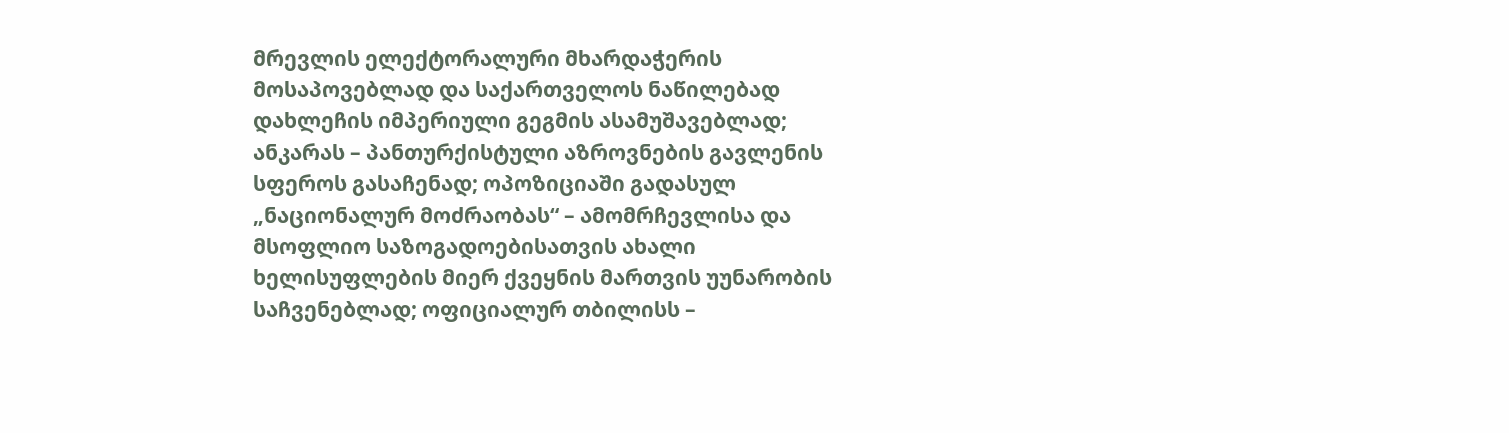მრევლის ელექტორალური მხარდაჭერის მოსაპოვებლად და საქართველოს ნაწილებად დახლეჩის იმპერიული გეგმის ასამუშავებლად; ანკარას – პანთურქისტული აზროვნების გავლენის სფეროს გასაჩენად; ოპოზიციაში გადასულ „ნაციონალურ მოძრაობას“ – ამომრჩევლისა და მსოფლიო საზოგადოებისათვის ახალი ხელისუფლების მიერ ქვეყნის მართვის უუნარობის საჩვენებლად; ოფიციალურ თბილისს –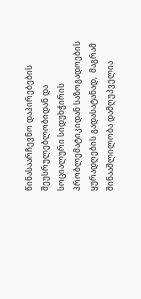წინასაარჩევნო დაპირებების შეუსრულებლობიდან და სოციალური სიდუხჭირის პრობლემატიკიდან საზოგადოების ყურადღების გადასატანად,  მაგრამ  შინააშლილობა დამღუპველია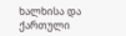ხალხისა და ქართული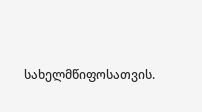სახელმწიფოსათვის.